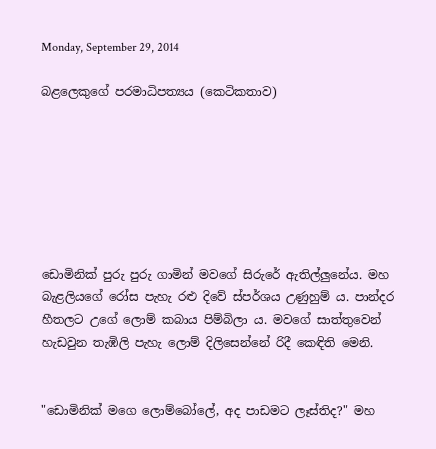Monday, September 29, 2014

බළලෙකුගේ පරමාධිපත්‍යය (කෙටිකතාව)







ඩොමිනික් පුරු පුරු ගාමින් මවගේ සිරුරේ ඇතිල්ලුනේය. මහ බැළලියගේ රෝස පැහැ රළු දිවේ ස්පර්ශය උණුහුම් ය. පාන්දර හීතලට උගේ ලොම් කබාය පිම්බිලා ය. මවගේ සාත්තුවෙන් හැඩවුන තැඹිලි පැහැ ලොම් දිලිසෙන්නේ රිදී කෙඳිති මෙනි.


"ඩොමිනික් මගෙ ලොම්බෝලේ, අද පාඩමට ලෑස්තිද?" මහ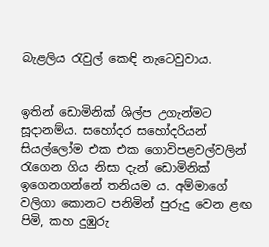බැළලිය රැවුල් කෙඳි නැටෙවුවාය.


ඉතින් ඩොමිනික් ශිල්ප උගැන්මට සූදානම්ය. සහෝදර සහෝදරියන් සියල්ලෝම එක එක ගොවිපළවල්වලින් රැගෙන ගිය නිසා දැන් ඩොමිනික් ඉගෙනගන්නේ තනියම ය. අම්මාගේ වලිගා කොනට පනිමින් පුරුදු වෙන ළඟ පිමි, කහ දුඹුරු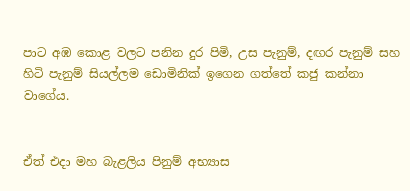පාට අඹ කොළ වලට පනින දුර පිමි, උස පැනුම්, දඟර පැනුම් සහ හිටි පැනුම් සියල්ලම ඩොමිනික් ඉගෙන ගත්තේ කජු කන්නා වාගේය.


ඒත් එදා මහ බැළලිය පිනුම් අභ්‍යාස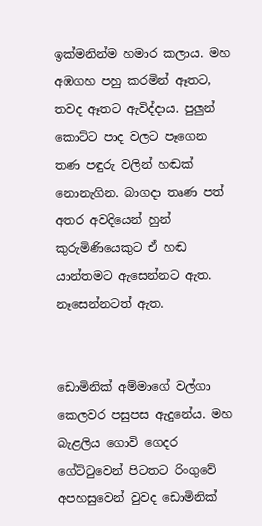ඉක්මනින්ම හමාර කලාය. මහ අඹගහ පහු කරමින් ඈතට, තවද ඈතට ඇවිද්දාය. පුලුන් කොට්ට පාද වලට පෑගෙන තණ පඳුරු වලින් හඬක් නොනැගින. බාගදා තෘණ පත් අතර අවදියෙන් හුන් කුරුමිණියෙකුට ඒ හඬ යාන්තමට ඇසෙන්නට ඇත. නෑසෙන්නටත් ඇත.


ඩොමිනික් අම්මාගේ වල්ගා කෙලවර පසුපස ඇදුනේය. මහ බැළලිය ගොවි ගෙදර ගේට්ටුවෙන් පිටතට රිංගුවේ අපහසුවෙන් වුවද ඩොමිනික්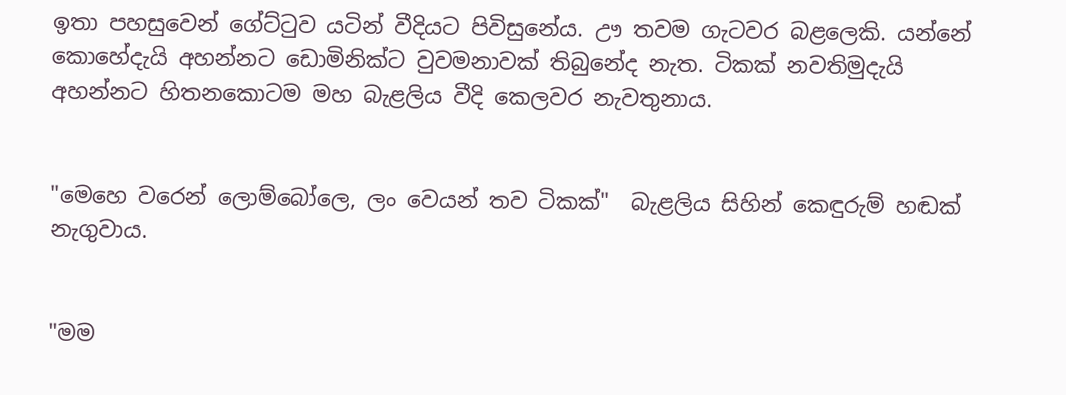ඉතා පහසුවෙන් ගේට්ටුව යටින් වීදියට පිවිසුනේය. ඌ තවම ගැටවර බළලෙකි. යන්නේ කොහේදැයි අහන්නට ඩොමිනික්ට වුවමනාවක් තිබුනේද නැත. ටිකක් නවතිමුදැයි අහන්නට හිතනකොටම මහ බැළලිය වීදි කෙලවර නැවතුනාය.


"මෙහෙ වරෙන් ලොම්බෝලෙ, ලං වෙයන් තව ටිකක්"  බැළලිය සිහින් කෙඳුරුම් හඬක් නැගුවාය.


"මම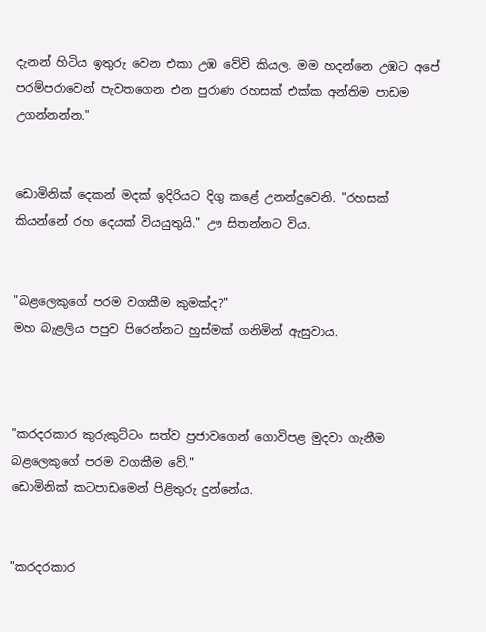දැනන් හිටිය ඉතුරු වෙන එකා උඹ වේවි කියල. මම හදන්නෙ උඹට අපේ පරම්පරාවෙන් පැවතගෙන එන පුරාණ රහසක් එක්ක අන්තිම පාඩම උගන්නන්න."


ඩොමිනික් දෙකන් මදක් ඉදිරියට දිගු කළේ උනන්දුවෙනි. "රහසක් කියන්නේ රහ දෙයක් වියයුතුයි." ඌ සිතන්නට විය.


"බළලෙකුගේ පරම වගකීම කුමක්ද?"
මහ බැළලිය පපුව පිරෙන්නට හුස්මක් ගනිමින් ඇසුවාය.



"කරදරකාර කුරුකුට්ටං සත්ව ප්‍රජාවගෙන් ගොවිපළ මුදවා ගැනීම බළලෙකුගේ පරම වගකීම වේ."
ඩොමිනික් කටපාඩමෙන් පිළිතුරු දුන්නේය.


"කරදරකාර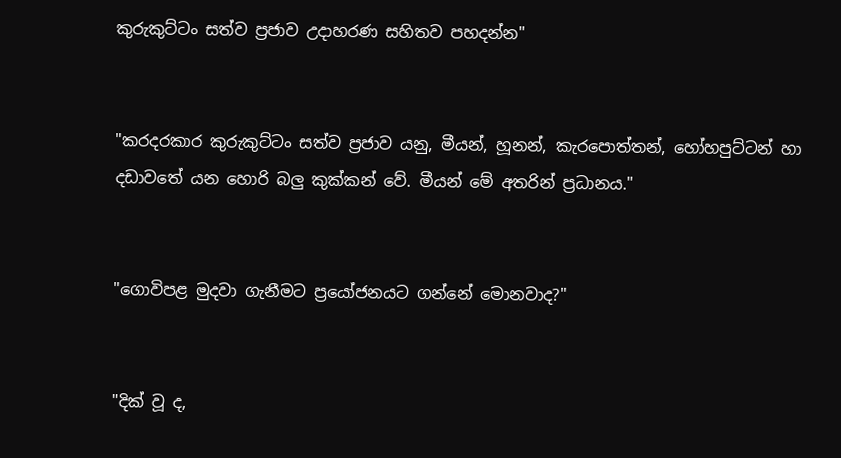කුරුකුට්ටං සත්ව ප්‍රජාව උදාහරණ සහිතව පහදන්න"


"කරදරකාර කුරුකුට්ටං සත්ව ප්‍රජාව යනු, මීයන්, හූනන්, කැරපොත්තන්, හෝහපුට්ටන් හා දඩාවතේ යන හොරි බලු කුක්කන් වේ. මීයන් මේ අතරින් ප්‍රධානය."


"ගොවිපළ මුදවා ගැනීමට ප්‍රයෝජනයට ගන්නේ මොනවාද?"


"දික් වූ ද,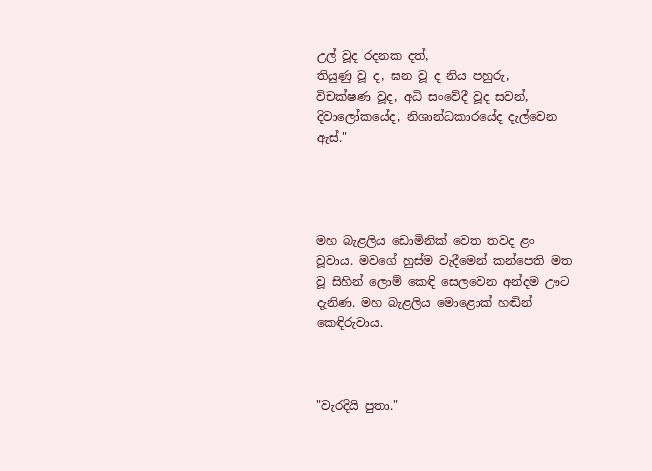උල් වූද රදනක දත්,
තියුණු වූ ද, ඝන වූ ද නිය පහුරු,
විචක්ෂණ වූද, අධි සංවේදී වූද සවන්,
දිවාලෝකයේද, නිශාන්ධකාරයේද දැල්වෙන ඇස්."




මහ බැළලිය ඩොමිනික් වෙත තවද ළං වූවාය. මවගේ හුස්ම වැදීමෙන් කන්පෙති මත වූ සිහින් ලොම් කෙඳි සෙලවෙන අන්දම ඌට දැනිණ. මහ බැළලිය මොළොක් හඬින් කෙඳිරුවාය.



"වැරදියි පුතා."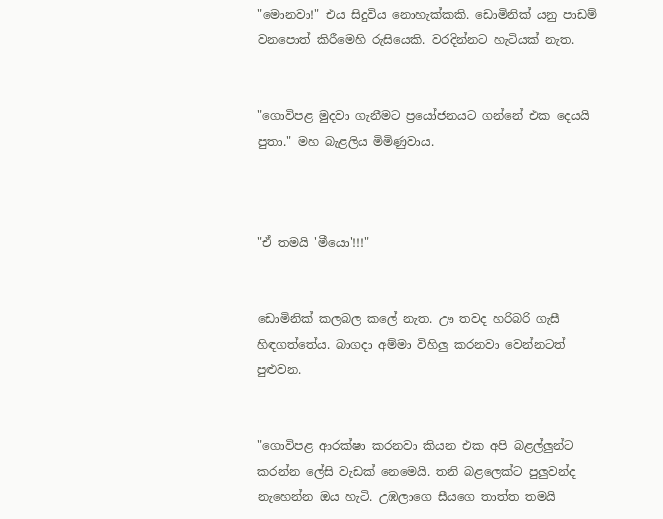"මොනවා!" එය සිදුවිය නොහැක්කකි. ඩොමිනික් යනු පාඩම් වනපොත් කිරීමෙහි රුසියෙකි. වරදින්නට හැටියක් නැත.


"ගොවිපළ මුදවා ගැනීමට ප්‍රයෝජනයට ගන්නේ එක දෙයයි පුතා." මහ බැළලිය මිමිණුවාය.



"ඒ තමයි 'මීයො'!!!"


ඩොමිනික් කලබල කලේ නැත. ඌ තවද හරිබරි ගැසී හිඳගත්තේය. බාගදා අම්මා විහිලු කරනවා වෙන්නටත් පුළුවන.


"ගොවිපළ ආරක්ෂා කරනවා කියන එක අපි බළල්ලුන්ට කරන්න ලේසි වැඩක් නෙමෙයි. තනි බළලෙක්ට පුලුවන්ද නැහෙන්න ඔය හැටි. උඹලාගෙ සීයගෙ තාත්ත තමයි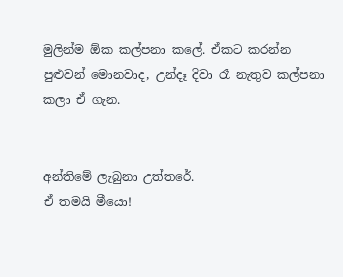මුලින්ම ඕක කල්පනා කලේ. ඒකට කරන්න පුළුවන් මොනවාද, උන්දෑ දිවා රෑ නැතුව කල්පනා කලා ඒ ගැන.


අන්තිමේ ලැබුනා උත්තරේ.
ඒ තමයි මීයො!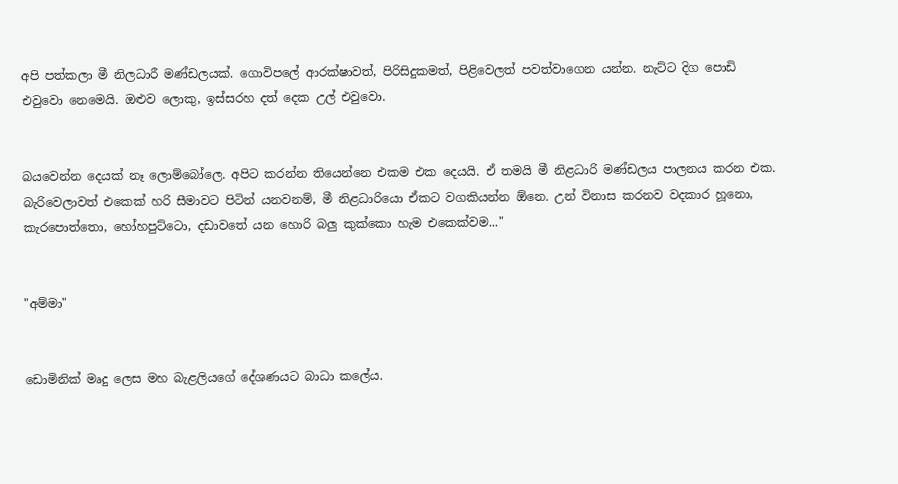අපි පත්කලා මී නිලධාරී මණ්ඩලයක්. ගොවිපලේ ආරක්ෂාවත්, පිරිසිදුකමත්, පිළිවෙලත් පවත්වාගෙන යන්න. නැට්ට දිග පොඩි එවුවො නෙමෙයි. ඔළුව ලොකු, ඉස්සරහ දත් දෙක උල් එවුවො.


බයවෙන්න දෙයක් නෑ ලොම්බෝලෙ. අපිට කරන්න තියෙන්නෙ එකම එක දෙයයි. ඒ තමයි මී නිළධාරි මණ්ඩලය පාලනය කරන එක. බැරිවෙලාවත් එකෙක් හරි සීමාවට පිටින් යනවනම්, මී නිළධාරියො ඒකට වගකියන්න ඕනෙ. උන් විනාස කරනව වදකාර හූනො,  කැරපොත්තො, හෝහපුට්ටො, දඩාවතේ යන හොරි බලු කුක්කො හැම එකෙක්වම..."


"අම්මා"


ඩොමිනික් මෘදු ලෙස මහ බැළලියගේ දේශණයට බාධා කලේය.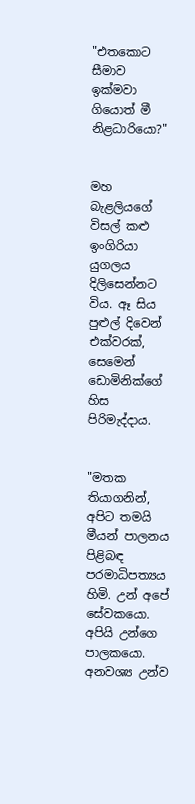"එතකොට සීමාව ඉක්මවා ගියොත් මී නිළධාරියො?"


මහ බැළලියගේ විසල් කළු ඉංගිරියා යුගලය දිලිසෙන්නට විය. ඈ සිය පුළුල් දිවෙන් එක්වරක්, සෙමෙන් ඩොමිනික්ගේ හිස පිරිමැද්දාය.


"මතක තියාගනින්, අපිට තමයි මීයන් පාලනය පිළිබඳ පරමාධිපත්‍යය හිමි. උන් අපේ සේවකයො. අපියි උන්ගෙ පාලකයො. අනවශ්‍ය උන්ව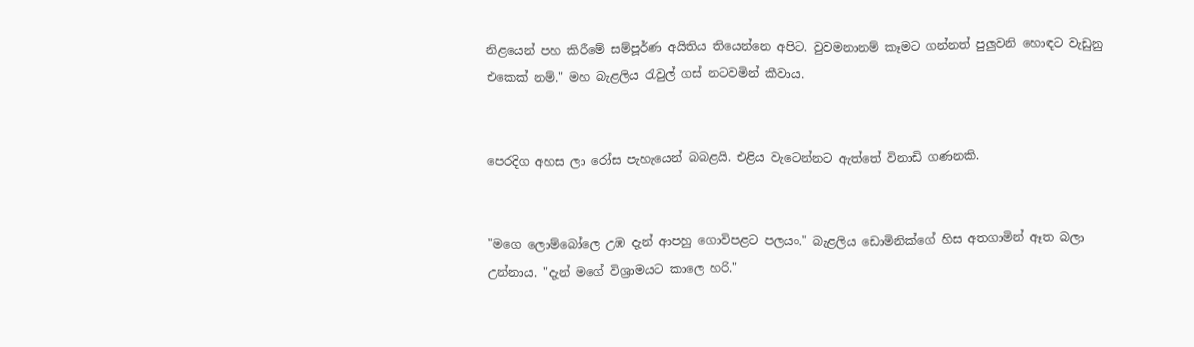නිළයෙන් පහ කිරීමේ සම්පූර්ණ අයිතිය තියෙන්නෙ අපිට. වුවමනානම් කෑමට ගන්නත් පුලුවනි හොඳට වැඩුනු එකෙක් නම්." මහ බැළලිය රැවුල් ගස් නටවමින් කීවාය.


පෙරදිග අහස ලා රෝස පැහැයෙන් බබළයි. එළිය වැටෙන්නට ඇත්තේ විනාඩි ගණනකි.


"මගෙ ලොම්බෝලෙ උඹ දැන් ආපහු ගොවිපළට පලයං." බැළලිය ඩොමිනික්ගේ හිස අතගාමින් ඈත බලා උන්නාය. "දැන් මගේ විශ්‍රාමයට කාලෙ හරි."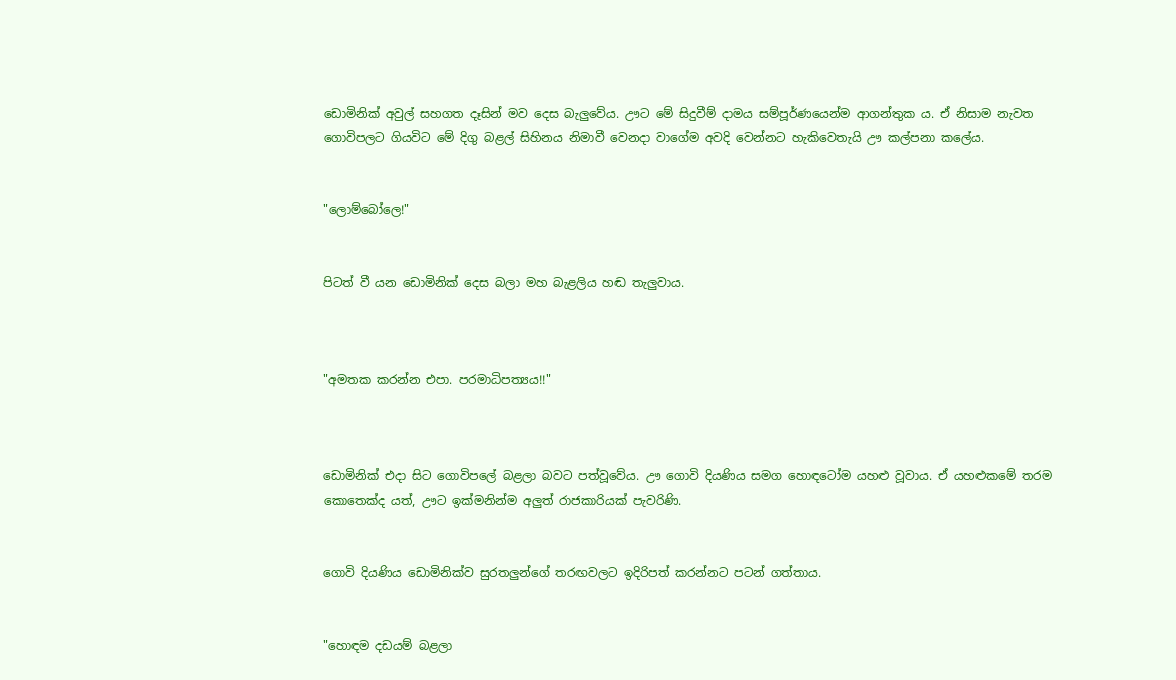ඩොමිනික් අවුල් සහගත දෑසින් මව දෙස බැලුවේය. ඌට මේ සිදුවීම් දාමය සම්පූර්ණයෙන්ම ආගන්තුක ය. ඒ නිසාම නැවත ගොවිපලට ගියවිට මේ දිගු බළල් සිහිනය නිමාවී වෙනදා වාගේම අවදි වෙන්නට හැකිවෙතැයි ඌ කල්පනා කලේය.


"ලොම්බෝලෙ!"


පිටත් වී යන ඩොමිනික් දෙස බලා මහ බැළලිය හඬ තැලුවාය.



"අමතක කරන්න එපා. පරමාධිපත්‍යය!!"



ඩොමිනික් එදා සිට ගොවිපලේ බළලා බවට පත්වූවේය. ඌ ගොවි දියණිය සමග හොඳටෝම යහළු වූවාය. ඒ යහළුකමේ තරම කොතෙක්ද යත්, ඌට ඉක්මනින්ම අලුත් රාජකාරියක් පැවරිණි.


ගොවි දියණිය ඩොමිනික්ව සුරතලුන්ගේ තරඟවලට ඉදිරිපත් කරන්නට පටන් ගත්තාය.


"හොඳම දඩයම් බළලා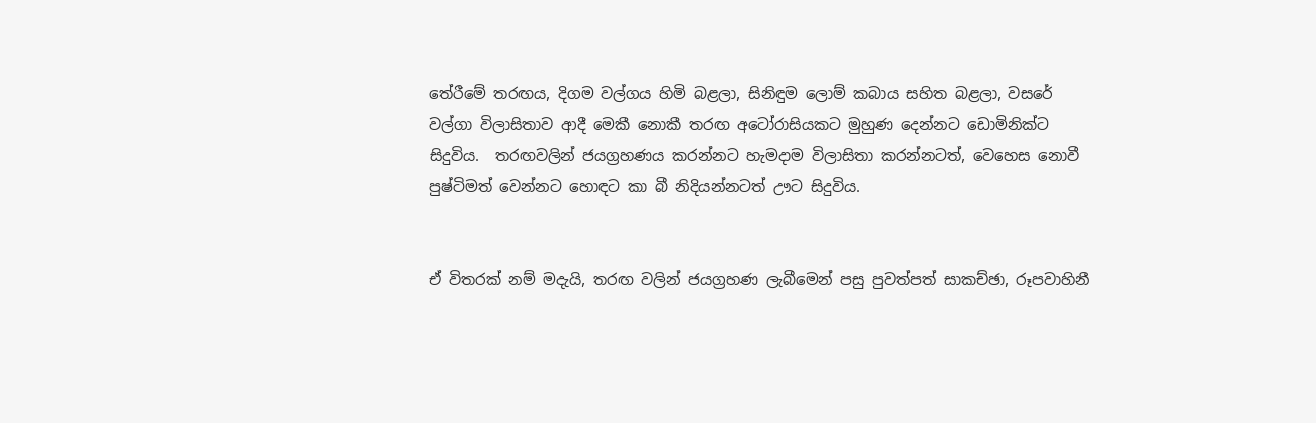තේරීමේ තරඟය, දිගම වල්ගය හිමි බළලා, සිනිඳුම ලොම් කබාය සහිත බළලා, වසරේ වල්ගා විලාසිතාව ආදී මෙකී නොකී තරඟ අටෝරාසියකට මුහුණ දෙන්නට ඩොමිනික්ට සිදුවිය.  තරඟවලින් ජයග්‍රහණය කරන්නට හැමදාම විලාසිතා කරන්නටත්, වෙහෙස නොවී පුෂ්ටිමත් වෙන්නට හොඳට කා බී නිදියන්නටත් ඌට සිදුවිය.


ඒ විතරක් නම් මදැයි, තරඟ වලින් ජයග්‍රහණ ලැබීමෙන් පසු පුවත්පත් සාකච්ඡා, රූපවාහිනී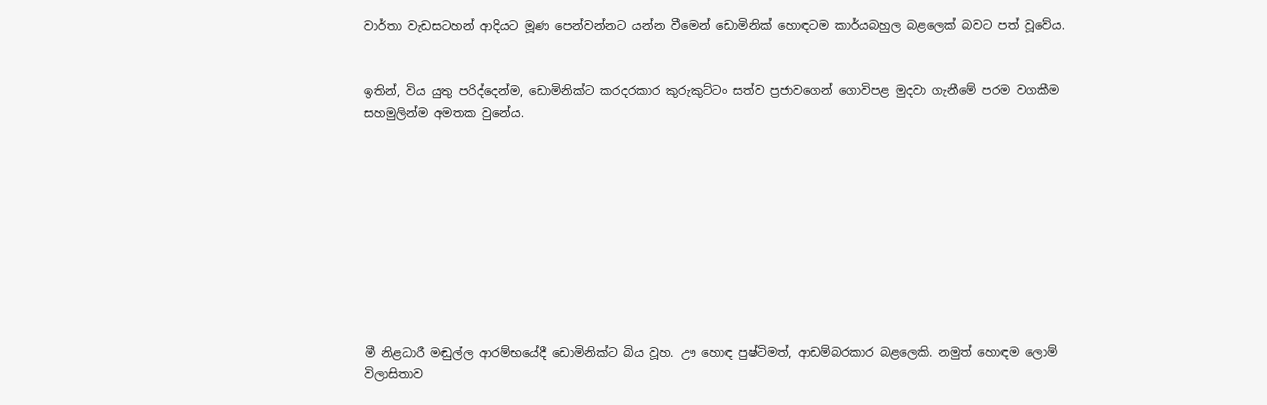වාර්තා වැඩසටහන් ආදියට මූණ පෙන්වන්නට යන්න වීමෙන් ඩොමිනික් හොඳටම කාර්යබහුල බළලෙක් බවට පත් වූවේය.


ඉතින්, විය යුතු පරිද්දෙන්ම, ඩොමිනික්ට කරදරකාර කුරුකුට්ටං සත්ව ප්‍රජාවගෙන් ගොවිපළ මුදවා ගැනීමේ පරම වගකීම සහමුලින්ම අමතක වුනේය.










මී නිළධාරී මඬුල්ල ආරම්භයේදී ඩොමිනික්ට බිය වූහ. ඌ හොඳ පුෂ්ටිමත්, ආඩම්බරකාර බළලෙකි. නමුත් හොඳම ලොම් විලාසිතාව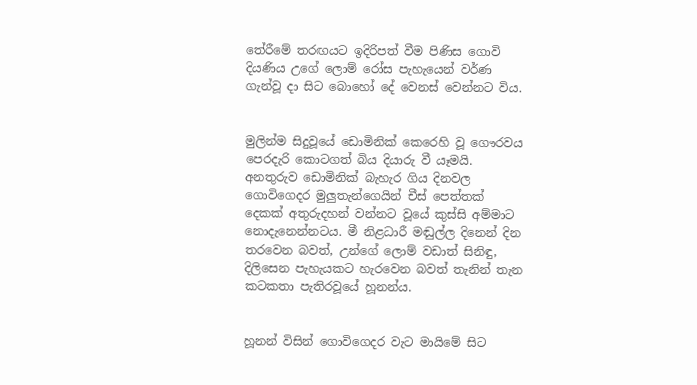තේරීමේ තරඟයට ඉදිරිපත් වීම පිණිස ගොවි දියණිය උගේ ලොම් රෝස පැහැයෙන් වර්ණ ගැන්වූ දා සිට බොහෝ දේ වෙනස් වෙන්නට විය.


මුලින්ම සිදුවූයේ ඩොමිනික් කෙරෙහි වූ ගෞරවය පෙරදැරි කොටගත් බිය දියාරු වී යෑමයි. අනතුරුව ඩොමිනික් බැහැර ගිය දිනවල ගොවිගෙදර මුලුතැන්ගෙයින් චීස් පෙත්තක් දෙකක් අතුරුදහන් වන්නට වූයේ කුස්සි අම්මාට නොදැනෙන්නටය. මී නිළධාරී මඬුල්ල දිනෙන් දින තරවෙන බවත්, උන්ගේ ලොම් වඩාත් සිනිඳු, දිලිසෙන පැහැයකට හැරවෙන බවත් තැනින් තැන කටකතා පැතිරවූයේ හූනන්ය.


හූනන් විසින් ගොවිගෙදර වැට මායිමේ සිට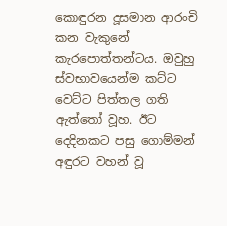කොඳුරන දූසමාන ආරංචි කන වැකුනේ කැරපොත්තන්ටය. ඔවුහු ස්වභාවයෙන්ම කට්ට වෙට්ට පිත්තල ගති ඇත්තෝ වූහ. ඊට දෙදිනකට පසු ගොම්මන් අඳුරට වහන් වූ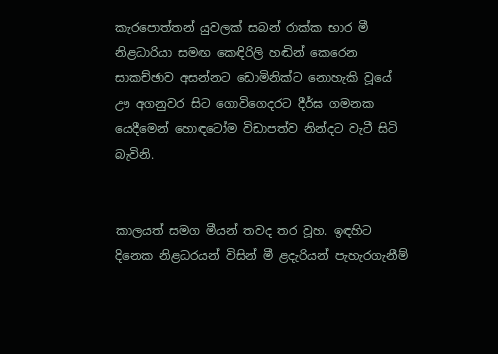කැරපොත්තන් යුවලක් සබන් රාක්ක භාර මී නිළධාරියා සමඟ කෙඳිරිලි හඬින් කෙරෙන සාකච්ඡාව අසන්නට ඩොමිනික්ට නොහැකි වූයේ ඌ අගනුවර සිට ගොවිගෙදරට දීර්ඝ ගමනක යෙදීමෙන් හොඳටෝම විඩාපත්ව නින්දට වැටී සිටි බැවිනි.


කාලයත් සමග මීයන් තවද තර වූහ. ඉඳහිට දිනෙක නිළධරයන් විසින් මී ළදැරියන් පැහැරගැනීම්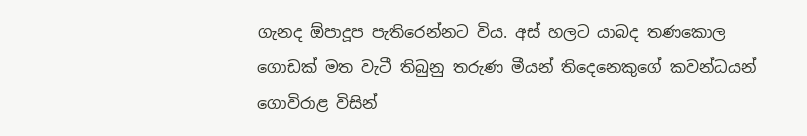ගැනද ඕපාදූප පැතිරෙන්නට විය. අස් හලට යාබද තණකොල ගොඩක් මත වැටී තිබුනු තරුණ මීයන් තිදෙනෙකුගේ කවන්ධයන් ගොවිරාළ විසින්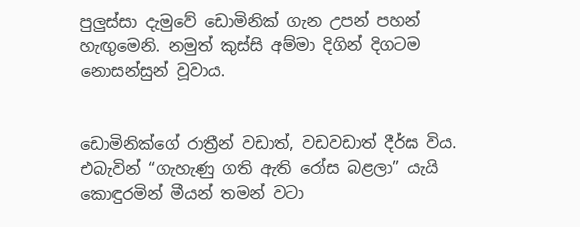පුලුස්සා දැමුවේ ඩොමිනික් ගැන උපන් පහන් හැඟුමෙනි. නමුත් කුස්සි අම්මා දිගින් දිගටම නොසන්සුන් වූවාය.


ඩොමිනික්ගේ රාත්‍රීන් වඩාත්, වඩවඩාත් දීර්ඝ විය. එබැවින් “ගැහැණු ගති ඇති රෝස බළලා” යැයි කොඳුරමින් මීයන් තමන් වටා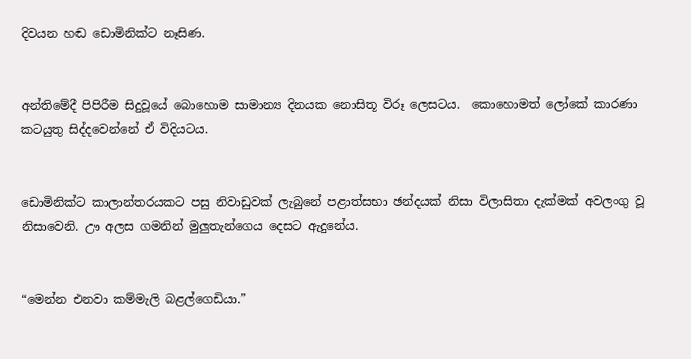දිවයන හඬ ඩොමිනික්ට නෑසිණ.


අන්තිමේදී පිපිරීම සිදුවූයේ බොහොම සාමාන්‍ය දිනයක නොසිතූ විරූ ලෙසටය.  කොහොමත් ලෝකේ කාරණා කටයුතු සිද්දවෙන්නේ ඒ විදියටය.


ඩොමිනික්ට කාලාන්තරයකට පසු නිවාඩුවක් ලැබුනේ පළාත්සභා ඡන්දයක් නිසා විලාසිතා දැක්මක් අවලංගු වූ නිසාවෙනි. ඌ අලස ගමනින් මුලුතැන්ගෙය දෙසට ඇදුනේය.


“මෙන්න එනවා කම්මැලි බළල්ගෙඩියා.”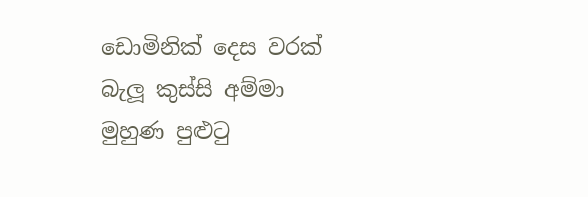ඩොමිනික් දෙස වරක් බැලූ කුස්සි අම්මා මුහුණ පුළුටු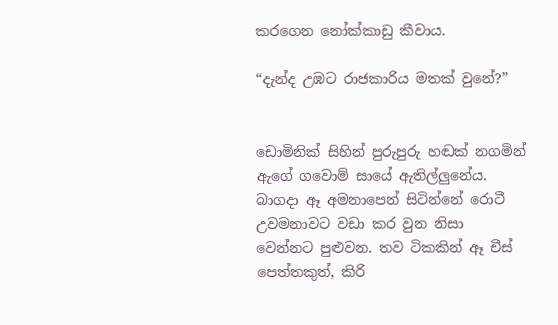කරගෙන නෝක්කාඩු කීවාය.

“දැන්ද උඹට රාජකාරිය මතක් වුනේ?”


ඩොමිනික් සිහින් පුරුපුරු හඬක් නගමින් ඇගේ ගවොම් සායේ ඇතිල්ලුනේය. බාගදා ඈ අමනාපෙන් සිටින්නේ රොටී උවමනාවට වඩා කර වුන නිසා වෙන්නට පුළුවන. තව ටිකකින් ඈ චීස් පෙත්තකුත්, කිරි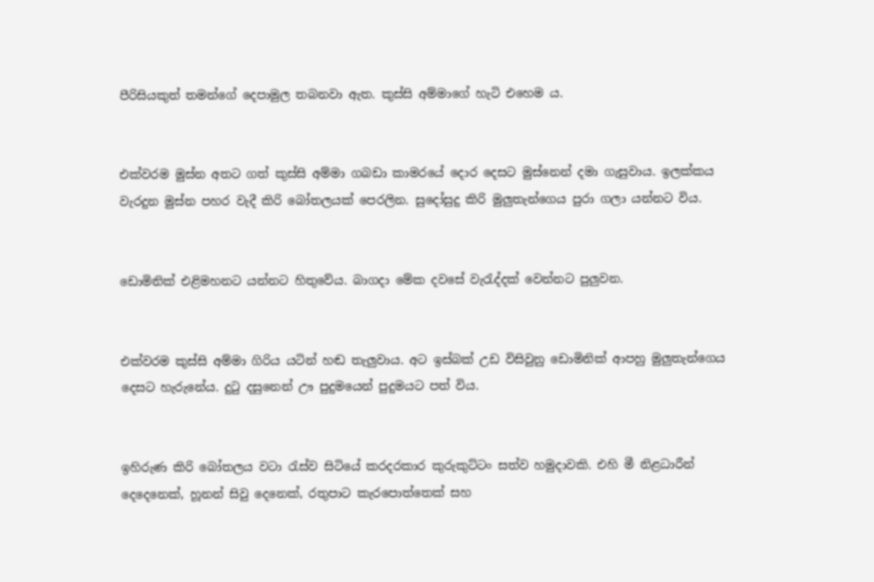පීරිසියකුත් තමන්ගේ දෙපාමුල තබනවා ඇත. කුස්සි අම්මාගේ හැටි එහෙම ය.


එක්වරම මුස්න අතට ගත් කුස්සි අම්මා ගබඩා කාමරයේ දොර දෙසට මුස්නෙන් දමා ගැසුවාය. ඉලක්කය වැරදුන මුස්න පහර වැදී කිරි බෝතලයක් පෙරලින. සුදෝසුදු කිරි මුලුතැන්ගෙය පුරා ගලා යන්නට විය.


ඩොමිනික් එළිමහනට යන්නට හිතුවේය. බාගදා මේක දවසේ වැරැද්දක් වෙන්නට පුලුවන.


එක්වරම කුස්සි අම්මා ගිරිය යටින් හඬ තැලුවාය. අට ඉස්බක් උඩ විසිවුනු ඩොමිනික් ආපහු මුලුතැන්ගෙය දෙසට හැරුනේය. දුටු දසුනෙන් ඌ පුදුමයෙන් පුදුමයට පත් විය.


ඉහිරුණ කිරි බෝතලය වටා රැස්ව සිටියේ කරදරකාර කුරුකුට්ටං සත්ව හමුදාවකි. එහි මී නිළධාරීන් දෙදෙනෙක්, හූනන් සිවු දෙනෙක්, රතුපාට කැරපොත්තෙක් සහ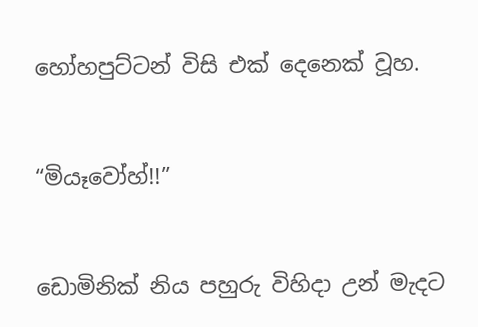හෝහපුට්ටන් විසි එක් දෙනෙක් වූහ.


“මියෑවෝහ්!!”


ඩොමිනික් නිය පහුරු විහිදා උන් මැදට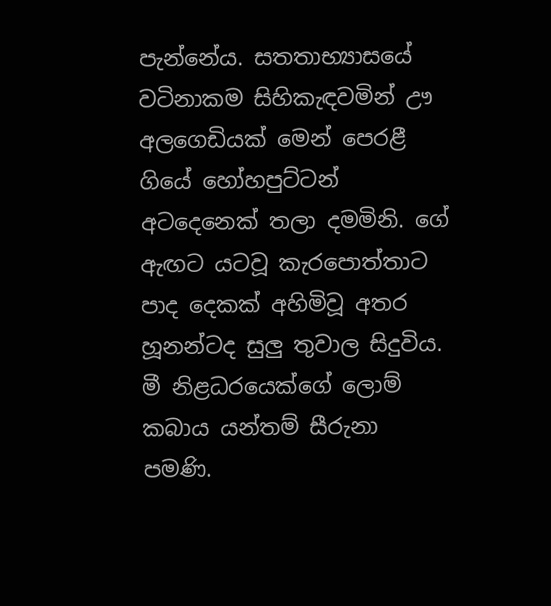පැන්නේය. සතතාභ්‍යාසයේ වටිනාකම සිහිකැඳවමින් ඌ අලගෙඩියක් මෙන් පෙරළී ගියේ හෝහපුට්ටන් අටදෙනෙක් තලා දමමිනි. ගේ ඇඟට යටවූ කැරපොත්තාට පාද දෙකක් අහිමිවූ අතර හූනන්ටද සුලු තුවාල සිදුවිය. මී නිළධරයෙක්ගේ ලොම් කබාය යන්තම් සීරුනා පමණි.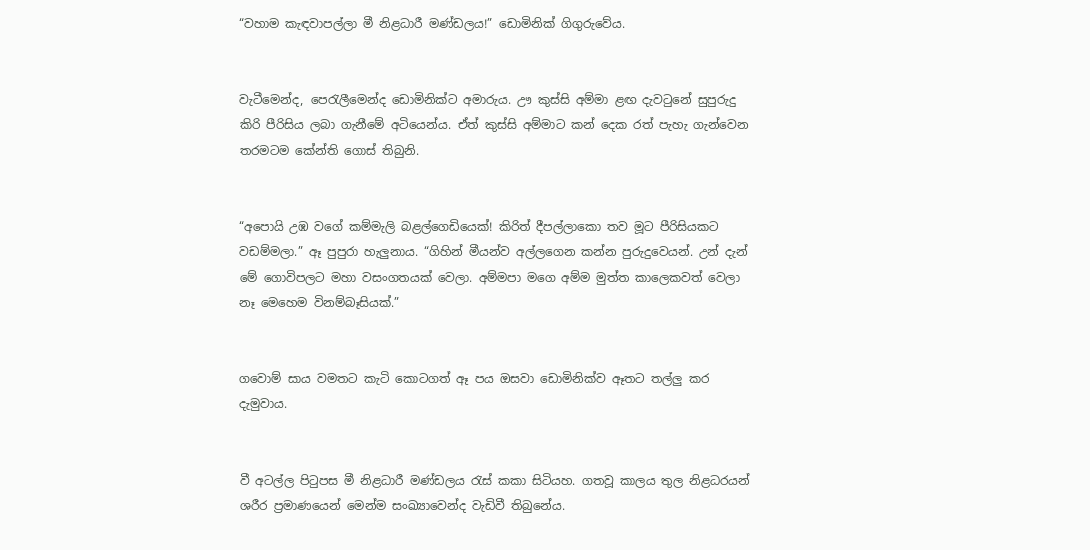“වහාම කැඳවාපල්ලා මී නිළධාරී මණ්ඩලය!” ඩොමිනික් ගිගුරුවේය.


වැටීමෙන්ද, පෙරැලීමෙන්ද ඩොමිනික්ට අමාරුය. ඌ කුස්සි අම්මා ළඟ දැවටුනේ සුපුරුදු කිරි පීරිසිය ලබා ගැනීමේ අටියෙන්ය. ඒත් කුස්සි අම්මාට කන් දෙක රත් පැහැ ගැන්වෙන තරමටම කේන්ති ගොස් තිබුනි.


“අපොයි උඹ වගේ කම්මැලි බළල්ගෙඩියෙක්! කිරිත් දීපල්ලාකො තව මූට පීරිසියකට වඩම්මලා.” ඈ පුපුරා හැලුනාය. “ගිහින් මීයන්ව අල්ලගෙන කන්න පුරුදුවෙයන්. උන් දැන් මේ ගොවිපලට මහා වසංගතයක් වෙලා. අම්මපා මගෙ අම්ම මුත්ත කාලෙකවත් වෙලා නෑ මෙහෙම විනම්බෑසියක්.”


ගවොම් සාය වමතට කැටි කොටගත් ඈ පය ඔසවා ඩොමිනික්ව ඈතට තල්ලු කර දැමුවාය.


වී අටල්ල පිටුපස මී නිළධාරී මණ්ඩලය රැස් කකා සිටියහ. ගතවූ කාලය තුල නිළධරයන් ශරීර ප්‍රමාණයෙන් මෙන්ම සංඛ්‍යාවෙන්ද වැඩිවී තිබුනේය.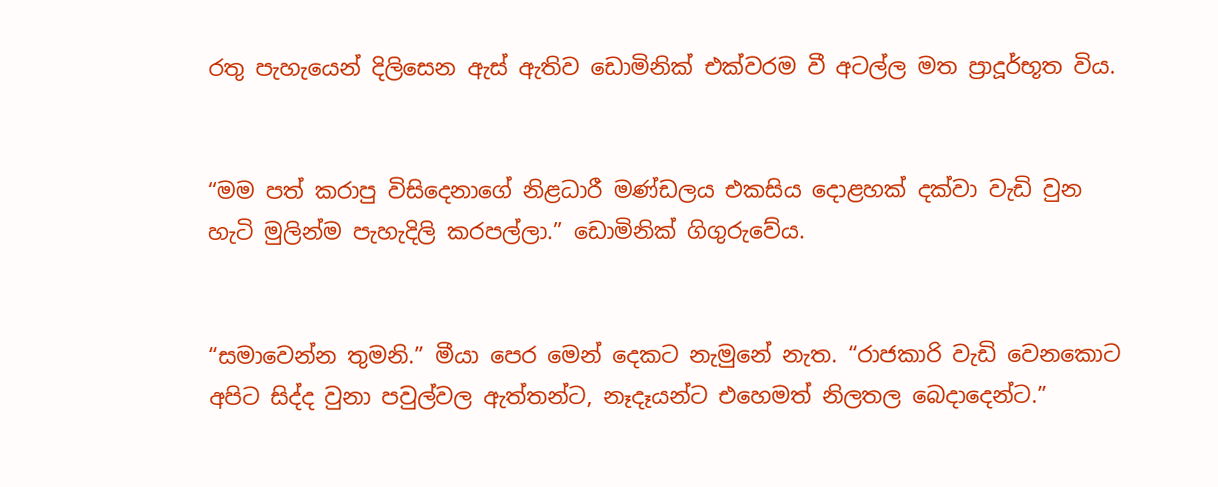රතු පැහැයෙන් දිලිසෙන ඇස් ඇතිව ඩොමිනික් එක්වරම වී අටල්ල මත ප්‍රාදූර්භූත විය.


“මම පත් කරාපු විසිදෙනාගේ නිළධාරී මණ්ඩලය එකසිය දොළහක් දක්වා වැඩි වුන හැටි මුලින්ම පැහැදිලි කරපල්ලා.” ඩොමිනික් ගිගුරුවේය.


“සමාවෙන්න තුමනි.” මීයා පෙර මෙන් දෙකට නැමුනේ නැත. “රාජකාරි වැඩි වෙනකොට අපිට සිද්ද වුනා පවුල්වල ඇත්තන්ට, නෑදෑයන්ට එහෙමත් නිලතල බෙදාදෙන්ට.”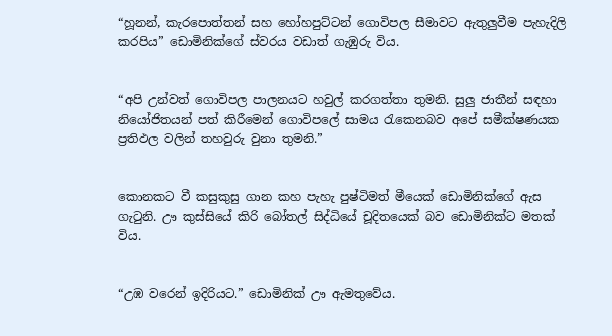“හූනන්, කැරපොත්තන් සහ හෝහපුට්ටන් ගොවිපල සීමාවට ඇතුලුවීම පැහැදිලි කරපිය” ඩොමිනික්ගේ ස්වරය වඩාත් ගැඹුරු විය.


“අපි උන්වත් ගොවිපල පාලනයට හවුල් කරගත්තා තුමනි. සුලු ජාතීන් සඳහා නියෝජිතයන් පත් කිරීමෙන් ගොවිපලේ සාමය රැකෙනබව අපේ සමීක්ෂණයක ප්‍රතිඵල වලින් තහවුරු වුනා තුමනි.”


කොනකට වී කසුකුසු ගාන කහ පැහැ පුෂ්ටිමත් මීයෙක් ඩොමිනික්ගේ ඇස ගැටුනි. ඌ කුස්සියේ කිරි බෝතල් සිද්ධියේ චූදිතයෙක් බව ඩොමිනික්ට මතක් විය.


“උඹ වරෙන් ඉදිරියට.” ඩොමිනික් ඌ ඇමතුවේය.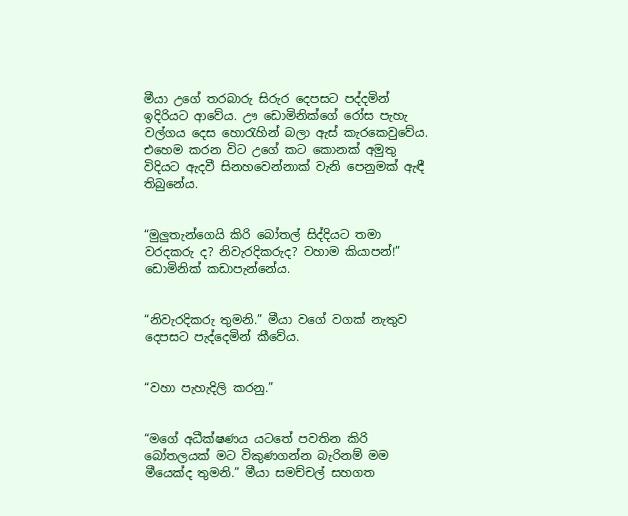මීයා උගේ තරබාරු සිරුර දෙපසට පද්දමින් ඉදිරියට ආවේය. ඌ ඩොමිනික්ගේ රෝස පැහැ වල්ගය දෙස හොරැහින් බලා ඇස් කැරකෙවුවේය. එහෙම කරන විට උගේ කට කොනක් අමුතු විදියට ඇදවී සිනහවෙන්නාක් වැනි පෙනුමක් ඇඳී තිබුනේය.


“මුලුතැන්ගෙයි කිරි බෝතල් සිද්දියට තමා වරදකරු ද? නිවැරදිකරුද? වහාම කියාපන්!” ඩොමිනික් කඩාපැන්නේය.


“නිවැරදිකරු තුමනි.” මීයා වගේ වගක් නැතුව දෙපසට පැද්දෙමින් කීවේය.


“වහා පැහැදිලි කරනු.”


“මගේ අධීක්ෂණය යටතේ පවතින කිරි බෝතලයක් මට විකුණගන්න බැරිනම් මම මීයෙක්ද තුමනි.” මීයා සමච්චල් සහගත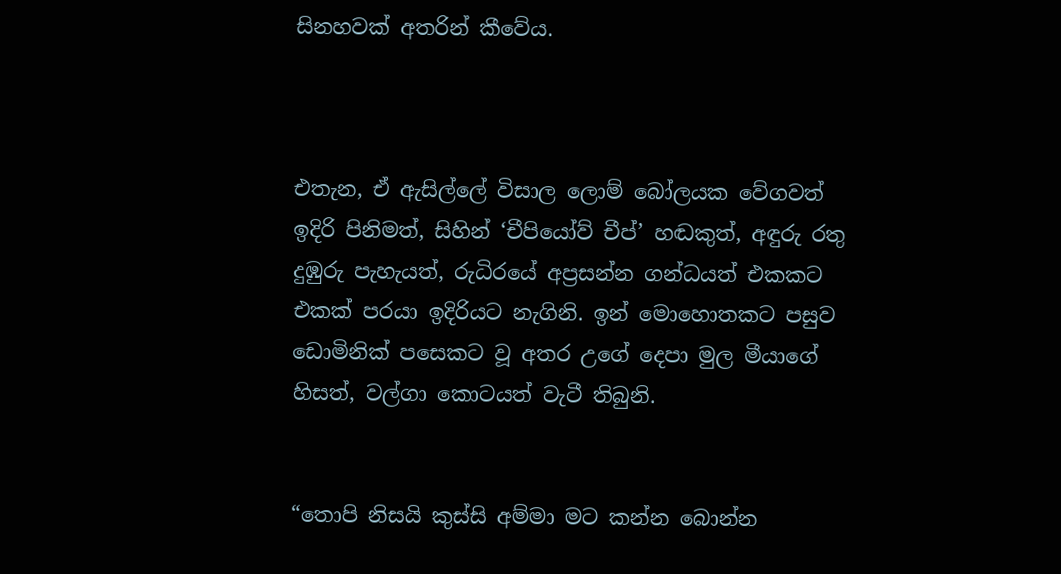සිනහවක් අතරින් කීවේය.



එතැන, ඒ ඇසිල්ලේ විසාල ලොම් බෝලයක වේගවත් ඉදිරි පිනිමත්, සිහින් ‘චීපියෝව් චීප්’ හඬකුත්, අඳුරු රතු දුඹුරු පැහැයත්, රුධිරයේ අප්‍රසන්න ගන්ධයත් එකකට එකක් පරයා ඉදිරියට නැගිනි. ඉන් මොහොතකට පසුව ඩොමිනික් පසෙකට වූ අතර උගේ දෙපා මුල මීයාගේ හිසත්, වල්ගා කොටයත් වැටී තිබුනි.


“තොපි නිසයි කුස්සි අම්මා මට කන්න බොන්න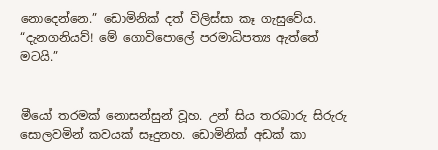නොදෙන්නෙ.” ඩොමිනික් දත් විලිස්සා කෑ ගැසුවේය. “දැනගනියව්! මේ ගොවිපොලේ පරමාධිපත්‍ය ඇත්තේ මටයි.”


මීයෝ තරමක් නොසන්සුන් වූහ. උන් සිය තරබාරු සිරුරු සොලවමින් කවයක් සෑදුනහ. ඩොමිනික් අඩක් කා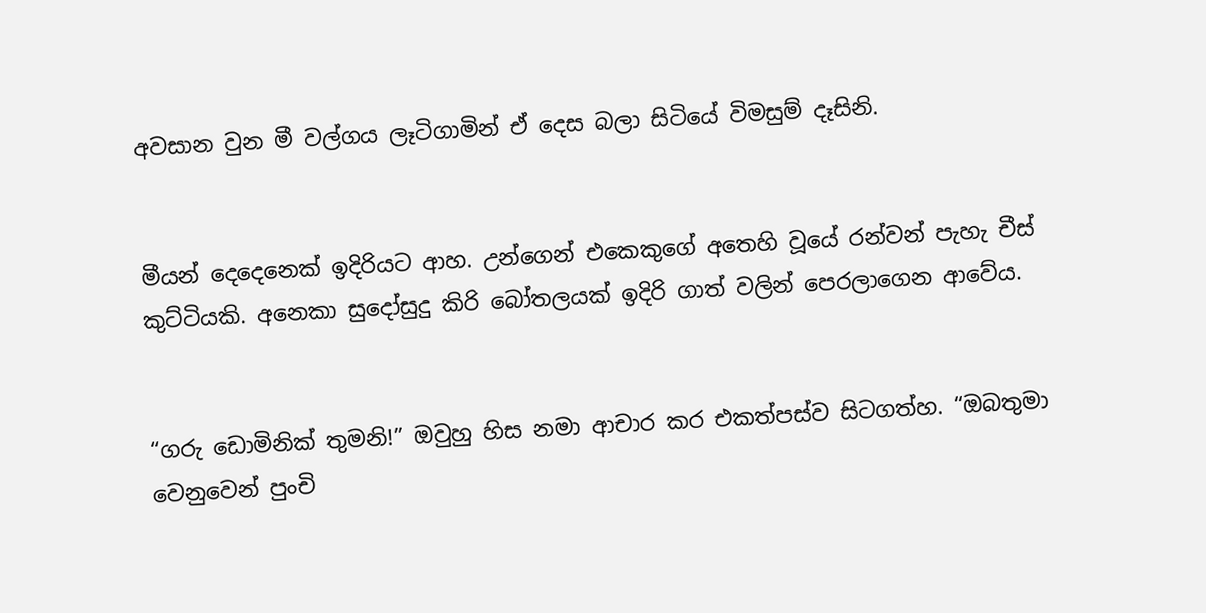අවසාන වුන මී වල්ගය ලෑටිගාමින් ඒ දෙස බලා සිටියේ විමසුම් දෑසිනි.


මීයන් දෙදෙනෙක් ඉදිරියට ආහ. උන්ගෙන් එකෙකුගේ අතෙහි වූයේ රන්වන් පැහැ චීස් කුට්ටියකි. අනෙකා සුදෝසුදු කිරි බෝතලයක් ඉදිරි ගාත් වලින් පෙරලාගෙන ආවේය.


“ගරු ඩොමිනික් තුමනි!” ඔවුහු හිස නමා ආචාර කර එකත්පස්ව සිටගත්හ. “ඔබතුමා වෙනුවෙන් පුංචි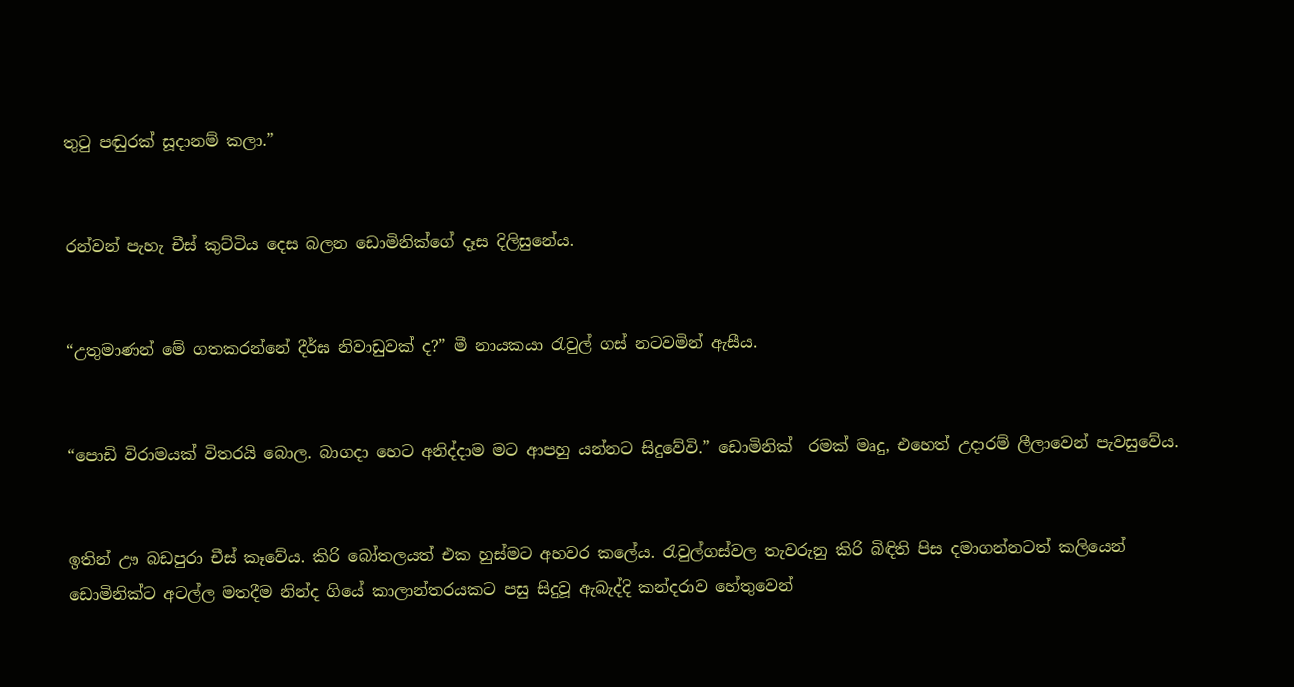තුටු පඬුරක් සූදානම් කලා.”


රන්වන් පැහැ චීස් කුට්ටිය දෙස බලන ඩොමිනික්ගේ දෑස දිලිසුනේය.


“උතුමාණන් මේ ගතකරන්නේ දීර්ඝ නිවාඩුවක් ද?” මී නායකයා රැවුල් ගස් නටවමින් ඇසීය.


“පොඩි විරාමයක් විතරයි බොල. බාගදා හෙට අනිද්දාම මට ආපහු යන්නට සිදුවේවි.” ඩොමිනික්  රමක් මෘදු, එහෙත් උදාරම් ලීලාවෙන් පැවසුවේය.


ඉතින් ඌ බඩපුරා චීස් කෑවේය. කිරි බෝතලයත් එක හුස්මට අහවර කලේය. රැවුල්ගස්වල තැවරුනු කිරි බිඳිති පිස දමාගන්නටත් කලියෙන් ඩොමිනික්ට අටල්ල මතදීම නින්ද ගියේ කාලාන්තරයකට පසු සිදුවූ ඇබැද්දි කන්දරාව හේතුවෙන්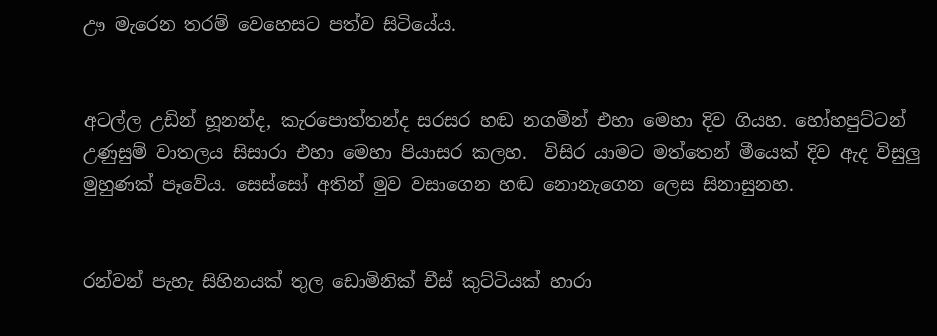ඌ මැරෙන තරම් වෙහෙසට පත්ව සිටියේය.


අටල්ල උඩින් හූනන්ද, කැරපොත්තන්ද සරසර හඬ නගමින් එහා මෙහා දිව ගියහ. හෝහපුට්ටන් උණුසුම් වාතලය සිසාරා එහා මෙහා පියාසර කලහ.  විසිර යාමට මත්තෙන් මීයෙක් දිව ඇද විසුලු මුහුණක් පෑවේය. සෙස්සෝ අතින් මුව වසාගෙන හඬ නොනැගෙන ලෙස සිනාසුනහ.


රන්වන් පැහැ සිහිනයක් තුල ඩොමිනික් චීස් කුට්ටියක් හාරා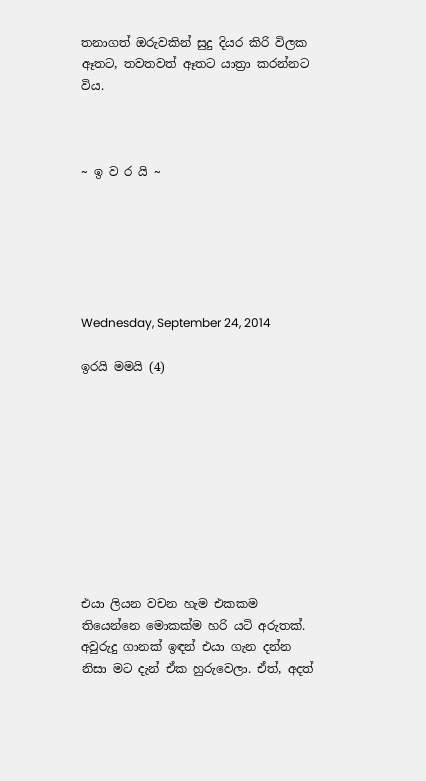තනාගත් ඔරුවකින් සුදු දියර කිරි විලක ඈතට, තවතවත් ඈතට යාත්‍රා කරන්නට විය.



~ ඉ ව ර යි ~






Wednesday, September 24, 2014

ඉරයි මමයි (4)










එයා ලියන වචන හැම එකකම තියෙන්නෙ මොකක්ම හරි යටි අරුතක්. අවුරුදු ගානක් ඉඳන් එයා ගැන දන්න නිසා මට දැන් ඒක හුරුවෙලා. ඒත්, අදත්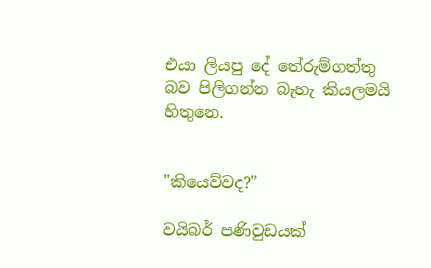එයා ලියපු දේ තේරුම්ගත්තු බව පිලිගන්න බැහැ කියලමයි හිතුනෙ.


"කියෙව්වද?"

වයිබර් පණිවුඩයක්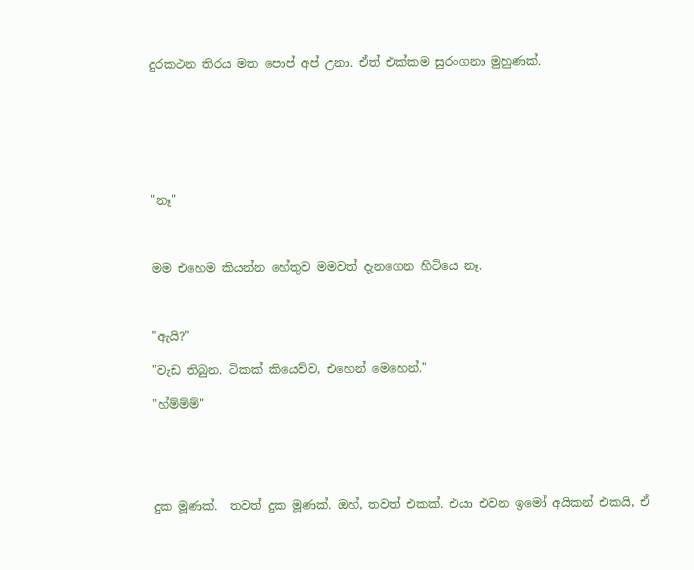දුරකථන තිරය මත පොප් අප් උනා. ඒත් එක්කම සුරංගනා මුහුණක්.







"නෑ"



මම එහෙම කියන්න හේතුව මමවත් දැනගෙන හිටියෙ නෑ.



"ඇයි?"

"වැඩ තිබුන. ටිකක් කියෙව්ව, එහෙන් මෙහෙන්."

"හ්ම්ම්ම්"





දුක මූණක්.  තවත් දුක මූණක්. ඔහ්, තවත් එකක්. එයා එවන ඉමෝ අයිකන් එකයි, ඒ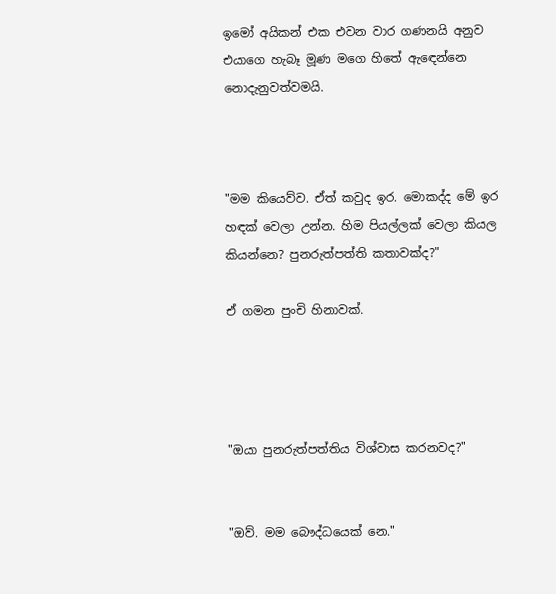ඉමෝ අයිකන් එක එවන වාර ගණනයි අනුව එයාගෙ හැබෑ මූණ මගෙ හිතේ ඇඳෙන්නෙ නොදැනුවත්වමයි.



"මම කියෙව්ව. ඒත් කවුද ඉර. මොකද්ද මේ ඉර හඳක් වෙලා උන්න. හිම පියල්ලක් වෙලා කියල කියන්නෙ? පුනරුත්පත්ති කතාවක්ද?"

ඒ ගමන පුංචි හිනාවක්.




"ඔයා පුනරුත්පත්තිය විශ්වාස කරනවද?"


"ඔව්. මම බෞද්ධයෙක් නෙ."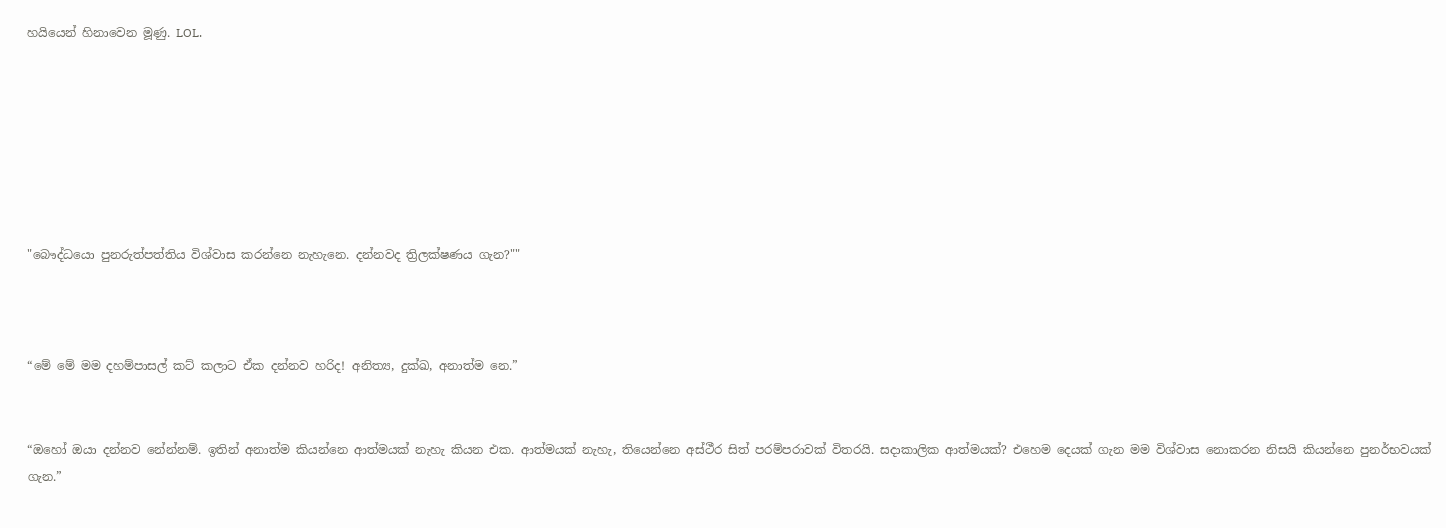හයියෙන් හිනාවෙන මූණු. LOL.







"බෞද්ධයො පුනරුත්පත්තිය විශ්වාස කරන්නෙ නැහැනෙ. දන්නවද ත්‍රිලක්ෂණය ගැන?""



“මේ මේ මම දහම්පාසල් කට් කලාට ඒක දන්නව හරිද! අනිත්‍ය, දුක්ඛ, අනාත්ම නෙ.”


“ඔහෝ ඔයා දන්නව නේන්නම්. ඉතින් අනාත්ම කියන්නෙ ආත්මයක් නැහැ කියන එක. ආත්මයක් නැහැ, තියෙන්නෙ අස්ථීර සිත් පරම්පරාවක් විතරයි. සදාකාලික ආත්මයක්? එහෙම දෙයක් ගැන මම විශ්වාස නොකරන නිසයි කියන්නෙ පුනර්භවයක් ගැන.”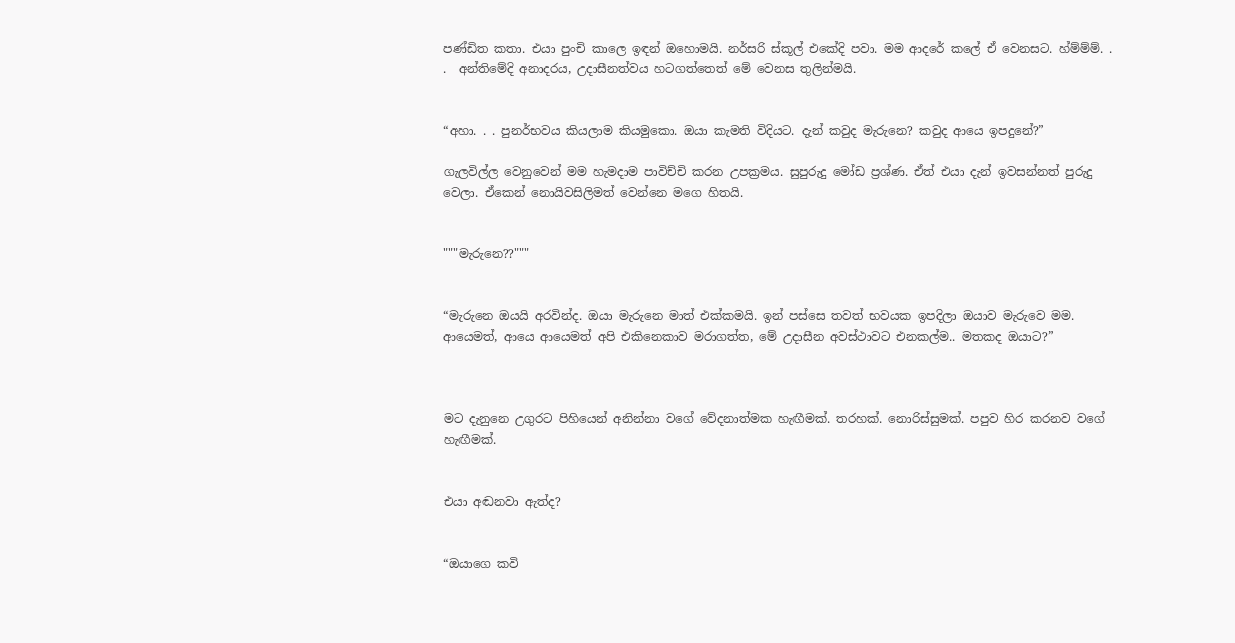පණ්ඩිත කතා. එයා පුංචි කාලෙ ඉඳන් ඔහොමයි. නර්සරි ස්කූල් එකේදි පවා. මම ආදරේ කලේ ඒ වෙනසට. හ්ම්ම්ම්. . .  අන්තිමේදි අනාදරය, උදාසීනත්වය හටගත්තෙත් මේ වෙනස තුලින්මයි.


“අහා. . . පුනර්භවය කියලාම කියමුකො. ඔයා කැමති විදියට. දැන් කවුද මැරුනෙ? කවුද ආයෙ ඉපදුනේ?”

ගැලවිල්ල වෙනුවෙන් මම හැමදාම පාවිච්චි කරන උපක්‍රමය. සුපුරුදු මෝඩ ප්‍රශ්ණ. ඒත් එයා දැන් ඉවසන්නත් පුරුදු වෙලා. ඒකෙන් නොයිවසිලිමත් වෙන්නෙ මගෙ හිතයි.


"""මැරුනෙ??"""


“මැරුනෙ ඔයයි අරවින්ද. ඔයා මැරුනෙ මාත් එක්කමයි. ඉන් පස්සෙ තවත් භවයක ඉපදිලා ඔයාව මැරුවෙ මම. ආයෙමත්, ආයෙ ආයෙමත් අපි එකිනෙකාව මරාගත්ත, මේ උදාසීන අවස්ථාවට එනකල්ම.. මතකද ඔයාට?”



මට දැනුනෙ උගුරට පිහියෙන් අනින්නා වගේ වේදනාත්මක හැඟීමක්. තරහක්. නොරිස්සුමක්. පපුව හිර කරනව වගේ  හැඟීමක්.


එයා අඬනවා ඇත්ද?


“ඔයාගෙ කවි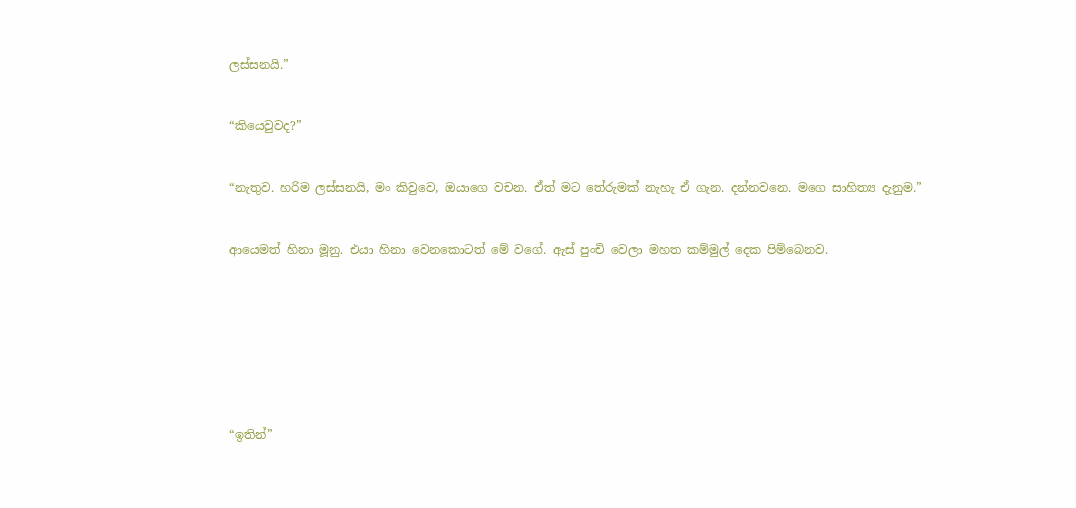ලස්සනයි.”


“කියෙවුවද?”


“නැතුව. හරිම ලස්සනයි, මං කිවුවෙ, ඔයාගෙ වචන. ඒත් මට තේරුමක් නැහැ ඒ ගැන. දන්නවනෙ. මගෙ සාහිත්‍ය දැනුම.”


ආයෙමත් හිනා මූනු. එයා හිනා වෙනකොටත් මේ වගේ. ඇස් පුංචි වෙලා මහත කම්මුල් දෙක පිම්බෙනව.








“ඉතින්”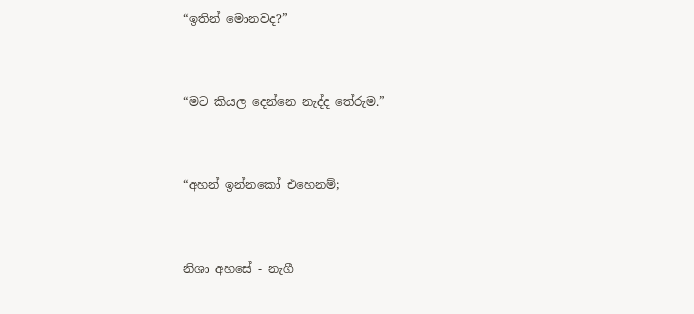“ඉතින් මොනවද?”


“මට කියල දෙන්නෙ නැද්ද තේරුම.”


“අහන් ඉන්නකෝ එහෙනම්;


නිශා අහසේ - නැගී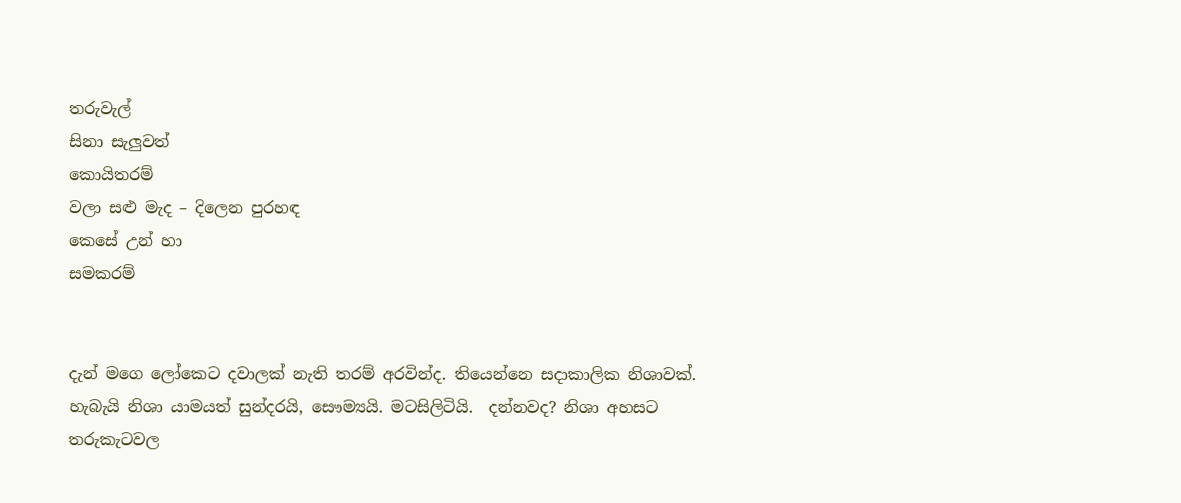තරුවැල්
සිනා සැලුවත්
කොයිතරම්
වලා සළු මැද – දිලෙන පුරහඳ
කෙසේ උන් හා
සමකරම්


දැන් මගෙ ලෝකෙට දවාලක් නැති තරම් අරවින්ද. තියෙන්නෙ සදාකාලික නිශාවක්. හැබැයි නිශා යාමයත් සුන්දරයි, සෞම්‍යයි. මටසිලිටියි.  දන්නවද? නිශා අහසට තරුකැටවල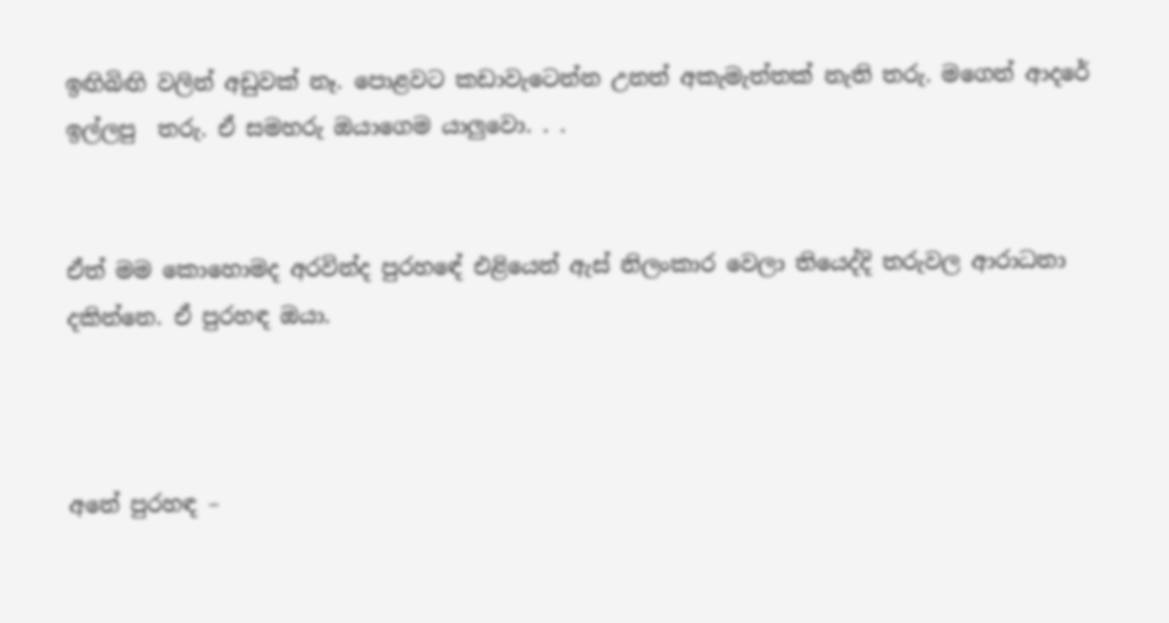ඉඟිබිඟි වලින් අඩුවක් නෑ. පොළවට කඩාවැටෙන්න උනත් අකැමැත්තක් නැති තරු. මගෙන් ආදරේ ඉල්ලපු  තරු. ඒ සමහරු ඔයාගෙම යාලුවො. . .


ඒත් මම කොහොමද අරවින්ද පුරහඳේ එළියෙන් ඇස් නිලංකාර වෙලා තියෙද්දි තරුවල ආරාධනා දකින්නෙ. ඒ පුරහඳ ඔයා.



අනේ පුරහඳ –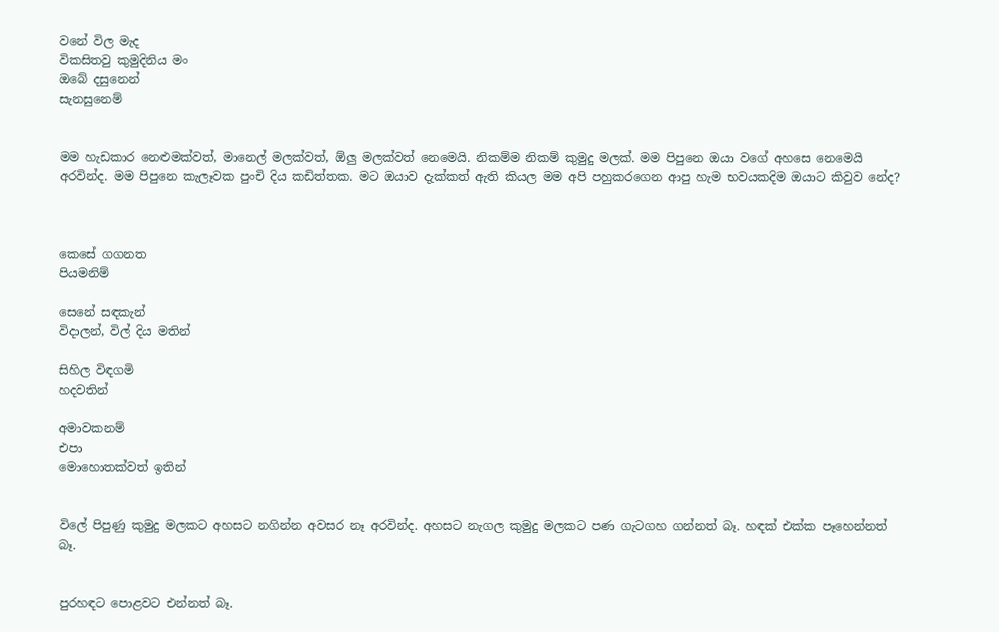වනේ විල මැද
විකසිතවු කුමුදිනිය මං
ඔබේ දසුනෙන්
සැනසුනෙම්


මම හැඩකාර නෙළුමක්වත්, මානෙල් මලක්වත්, ඕලු මලක්වත් නෙමෙයි. නිකම්ම නිකම් කුමුදු මලක්. මම පිපුනෙ ඔයා වගේ අහසෙ නෙමෙයි අරවින්ද. මම පිපුනෙ කැලෑවක පුංචි දිය කඩිත්තක. මට ඔයාව දැක්කත් ඇති කියල මම අපි පහුකරගෙන ආපු හැම භවයකදිම ඔයාට කිවුව නේද?



කෙසේ ගගනත
පියමනිම්

සෙනේ සඳකැන්
විදාලන්, විල් දිය මතින්

සිහිල විඳගමි
හදවතින්

අමාවකනම්
එපා
මොහොතක්වත් ඉතින්


විලේ පිපුණු කුමුදු මලකට අහසට නගින්න අවසර නෑ අරවින්ද. අහසට නැගල කුමුදු මලකට පණ ගැටගහ ගන්නත් බෑ. හඳක් එක්ක පෑහෙන්නත් බෑ.


පුරහඳට පොළවට එන්නත් බෑ.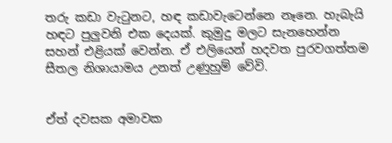තරු කඩා වැටුනට, හඳ කඩාවැටෙන්නෙ නෑනෙ. හැබැයි හඳට පුලුවනි එක දෙයක්. කුමුදු මලට සැනහෙන්න සහන් එළියක් වෙන්න. ඒ එලියෙන් හදවත පුරවගත්තම සීතල නිශායාමය උනත් උණුහුම් වේවි.


ඒත් දවසක අමාවක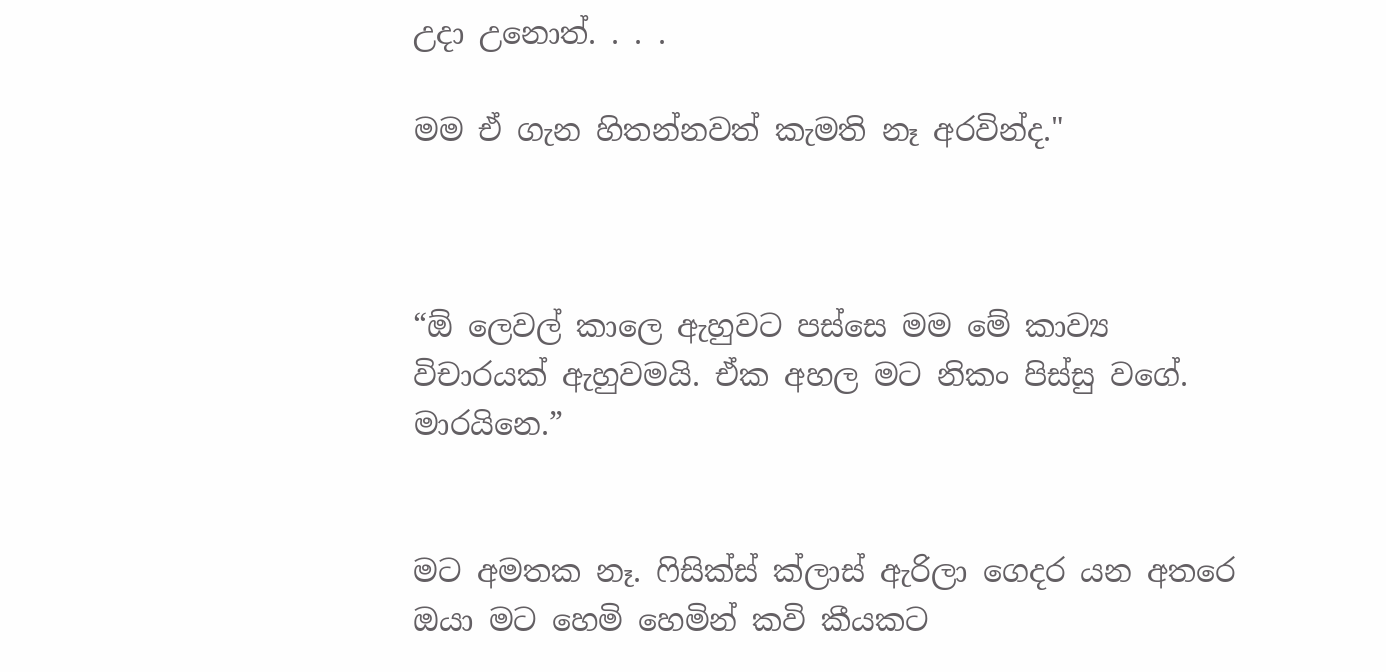උදා උනොත්. . . .

මම ඒ ගැන හිතන්නවත් කැමති නෑ අරවින්ද."



“ඕ ලෙවල් කාලෙ ඇහුවට පස්සෙ මම මේ කාව්‍ය විචාරයක් ඇහුවමයි. ඒක අහල මට නිකං පිස්සු වගේ. මාරයිනෙ.”


මට අමතක නෑ. ෆිසික්ස් ක්ලාස් ඇරිලා ගෙදර යන අතරෙ ඔයා මට හෙමි හෙමින් කවි කීයකට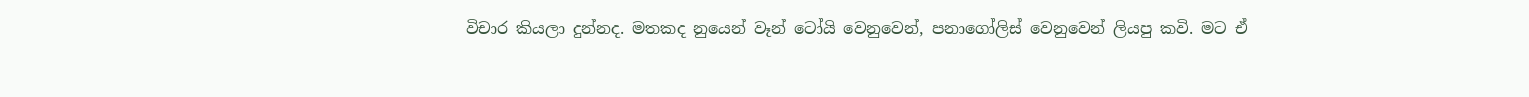විචාර කියලා දුන්නද. මතකද නුයෙන් වෑන් ටෝයි වෙනුවෙන්, පනාගෝලිස් වෙනුවෙන් ලියපු කවි. මට ඒ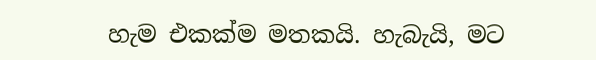හැම එකක්ම මතකයි. හැබැයි, මට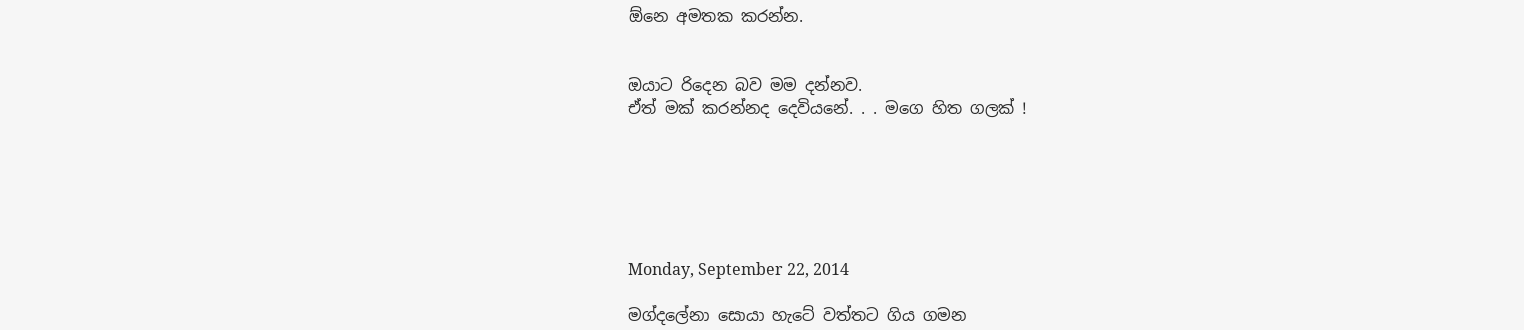ඕනෙ අමතක කරන්න.


ඔයාට රිදෙන බව මම දන්නව.
ඒත් මක් කරන්නද දෙවියනේ. . . මගෙ හිත ගලක් !






Monday, September 22, 2014

මග්දලේනා සොයා හැටේ වත්තට ගිය ගමන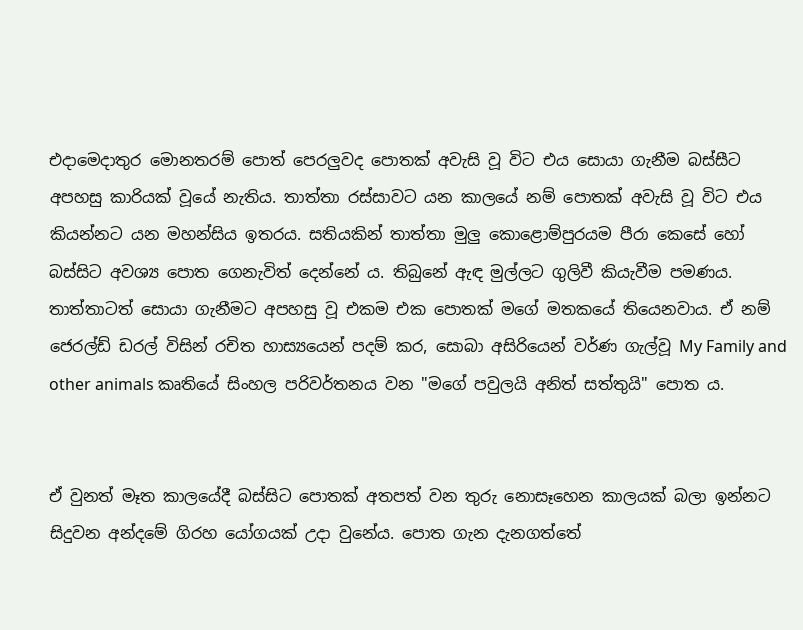එදාමෙදාතුර මොනතරම් පොත් පෙරලුවද පොතක් අවැසි වූ විට එය සොයා ගැනීම බස්සීට අපහසු කාරියක් වූයේ නැතිය. තාත්තා රස්සාවට යන කාලයේ නම් පොතක් අවැසි වූ විට එය කියන්නට යන මහන්සිය ඉතරය. සතියකින් තාත්තා මුලු කොළොම්පුරයම පීරා කෙසේ හෝ බස්සිට අවශ්‍ය පොත ගෙනැවිත් දෙන්නේ ය. තිබුනේ ඇඳ මුල්ලට ගුලිවී කියැවීම පමණය. තාත්තාටත් සොයා ගැනීමට අපහසු වූ එකම එක පොතක් මගේ මතකයේ තියෙනවාය. ඒ නම් ජෙරල්ඩ් ඩරල් විසින් රචිත හාස්‍යයෙන් පදම් කර, සොබා අසිරියෙන් වර්ණ ගැල්වූ My Family and other animals කෘතියේ සිංහල පරිවර්තනය වන "මගේ පවුලයි අනිත් සත්තුයි" පොත ය.


ඒ වුනත් මෑත කාලයේදී බස්සිට පොතක් අතපත් වන තුරු නොසෑහෙන කාලයක් බලා ඉන්නට සිදුවන අන්දමේ ගිරහ යෝගයක් උදා වුනේය. පොත ගැන දැනගත්තේ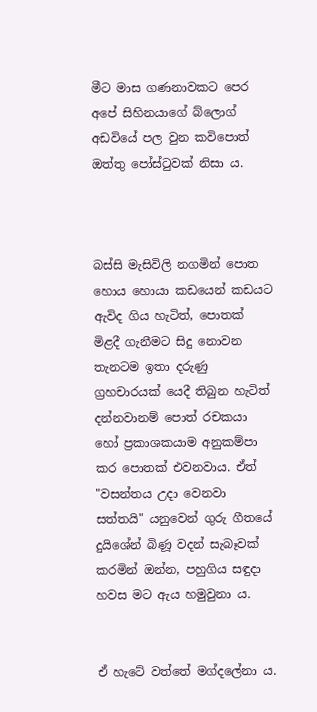මීට මාස ගණනාවකට පෙර අපේ සිහිනයාගේ බ්ලොග් අඩවියේ පල වුන කවිපොත් ඔත්තු පෝස්ටුවක් නිසා ය.



බස්සි මැසිවිලි නගමින් පොත හොය හොයා කඩයෙන් කඩයට ඇවිද ගිය හැටිත්, පොතක් මිළදී ගැනීමට සිදු නොවන තැනටම ඉතා දරුණු ග්‍රහචාරයක් යෙදී තිබුන හැටිත් දන්නවානම් පොත් රචකයා හෝ ප්‍රකාශකයාම අනුකම්පා කර පොතක් එවනවාය. ඒත් "වසන්තය උදා වෙනවා සත්තයි" යනුවෙන් ගුරු ගීතයේ දුයිශේන් බිණූ වදන් සැබෑවක් කරමින් ඔන්න, පහුගිය සඳුදා හවස මට ඇය හමුවුනා ය.


ඒ හැටේ වත්තේ මග්දලේනා ය.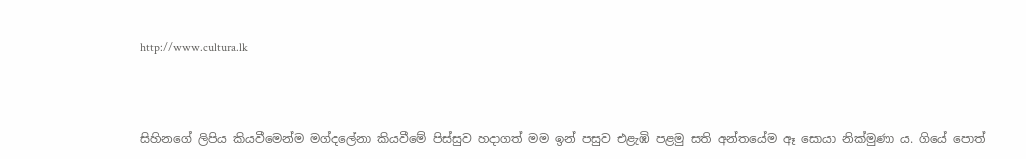http://www.cultura.lk



සිහිනගේ ලිපිය කියවීමෙන්ම මග්දලේනා කියවීමේ පිස්සුව හදාගත් මම ඉන් පසුව එළැඹි පළමු සති අන්තයේම ඈ සොයා නික්මුණා ය. ගියේ පොත්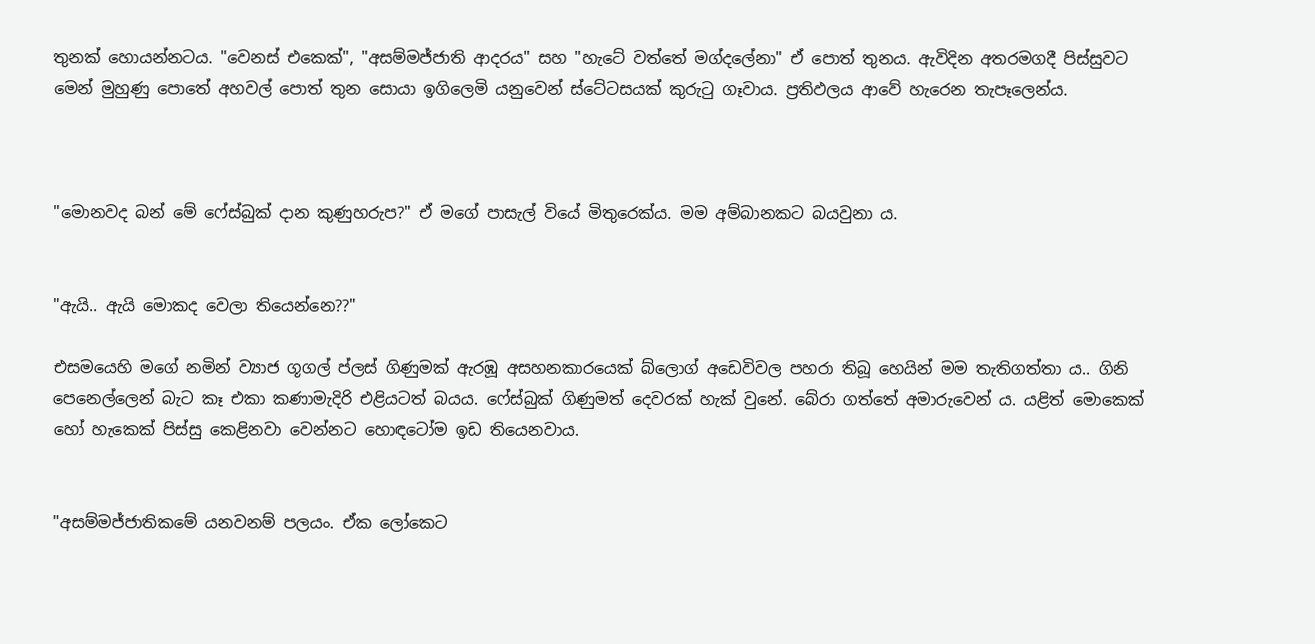තුනක් හොයන්නටය. "වෙනස් එකෙක්", "අසම්මජ්ජාති ආදරය" සහ "හැටේ වත්තේ මග්දලේනා" ඒ පොත් තුනය. ඇවිදින අතරමගදී පිස්සුවට මෙන් මුහුණු පොතේ අහවල් පොත් තුන සොයා ඉගිලෙමි යනුවෙන් ස්ටේටසයක් කුරුටු ගෑවාය. ප්‍රතිඵලය ආවේ හැරෙන තැපෑලෙන්ය.



"මොනවද බන් මේ ෆේස්බුක් දාන කුණුහරුප?" ඒ මගේ පාසැල් වියේ මිතුරෙක්ය. මම අම්බානකට බයවුනා ය.


"ඇයි.. ඇයි මොකද වෙලා තියෙන්නෙ??"

එසමයෙහි මගේ නමින් ව්‍යාජ ගූගල් ප්ලස් ගිණුමක් ඇරඹූ අසහනකාරයෙක් බ්ලොග් අඩෙවිවල පහරා තිබූ හෙයින් මම තැතිගත්තා ය.. ගිනි පෙනෙල්ලෙන් බැට කෑ එකා කණාමැදිරි එළියටත් බයය. ෆේස්බුක් ගිණුමත් දෙවරක් හැක් වුනේ. බේරා ගත්තේ අමාරුවෙන් ය. යළිත් මොකෙක් හෝ හැකෙක් පිස්සු කෙළිනවා වෙන්නට හොඳටෝම ඉඩ තියෙනවාය.


"අසම්මජ්ජාතිකමේ යනවනම් පලයං. ඒක ලෝකෙට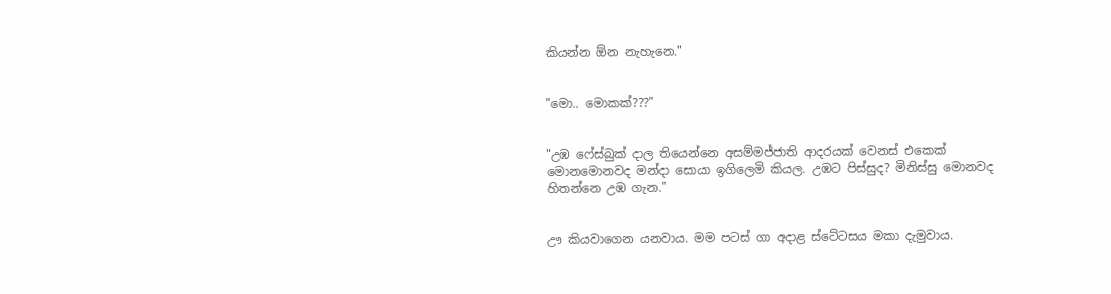කියන්න ඕන නැහැනෙ."


"මො.. මොකක්???"


"උඹ ෆේස්බුක් දාල තියෙන්නෙ අසම්මජ්ජාති ආදරයක් වෙනස් එකෙක් මොනමොනවද මන්දා සොයා ඉගිලෙමි කියල. උඹට පිස්සුද? මිනිස්සු මොනවද හිතන්නෙ උඹ ගැන."


ඌ කියවාගෙන යනවාය. මම පටස් ගා අදාළ ස්ටේටසය මකා දැමුවාය.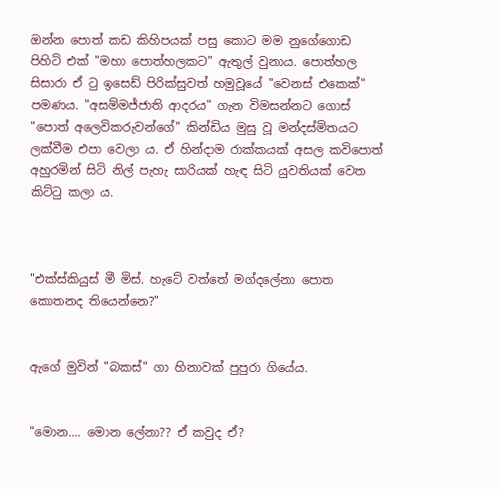ඔන්න පොත් කඩ කිහිපයක් පසු කොට මම නුගේගොඩ පිහිටි එක් "මහා පොත්හලකට" ඇතුල් වුනාය. පොත්හල සිසාරා ඒ ටු ඉසෙඩ් පිරික්සුවත් හමුවූයේ "වෙනස් එකෙක්" පමණය. "අසම්මජ්ජාති ආදරය" ගැන විමසන්නට ගොස් "පොත් අලෙවිකරුවන්ගේ" කින්ඩිය මුසු වූ මන්දස්මිතයට ලක්වීම එපා වෙලා ය. ඒ හින්දාම රාක්කයක් අසල කවිපොත් අහුරමින් සිටි නිල් පැහැ සාරියක් හැඳ සිටි යුවතියක් වෙත කිට්ටු කලා ය.



"එක්ස්කියුස් මී මිස්. හැටේ වත්තේ මග්දලේනා පොත කොතනද තියෙන්නෙ?"


ඇගේ මුවින් "බකස්" ගා හිනාවක් පුපුරා ගියේය.


"මොන.... මොන ලේනා?? ඒ කවුද ඒ?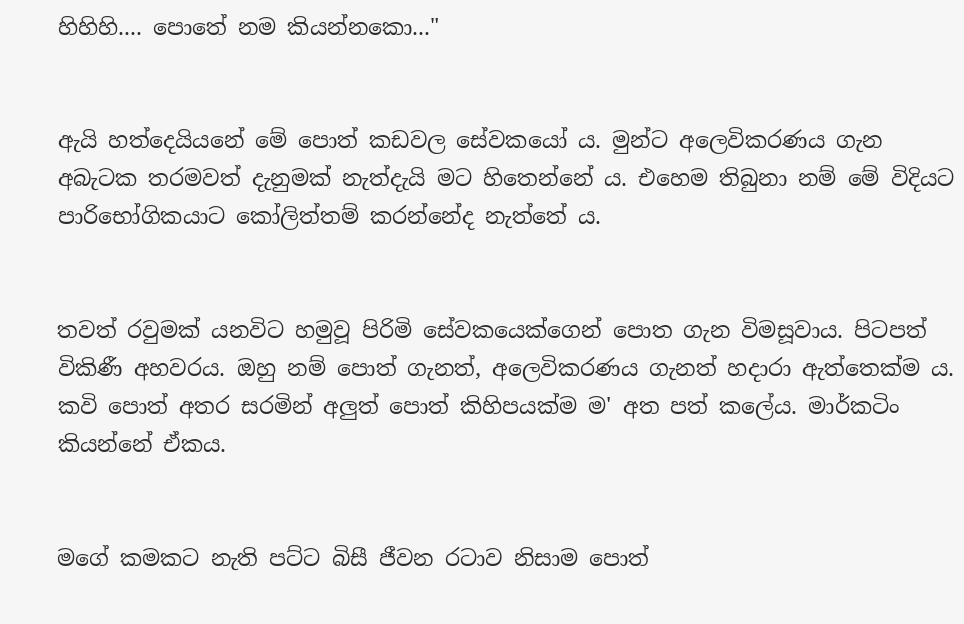හිහිහි.... පොතේ නම කියන්නකො..."


ඇයි හත්දෙයියනේ මේ පොත් කඩවල සේවකයෝ ය. මුන්ට අලෙවිකරණය ගැන අබැටක තරමවත් දැනුමක් නැත්දැයි මට හිතෙන්නේ ය. එහෙම තිබුනා නම් මේ විදියට පාරිභෝගිකයාට කෝලිත්තම් කරන්නේද නැත්තේ ය.


තවත් රවුමක් යනවිට හමුවූ පිරිමි සේවකයෙක්ගෙන් පොත ගැන විමසූවාය. පිටපත් විකිණී අහවරය. ඔහු නම් පොත් ගැනත්, අලෙවිකරණය ගැනත් හදාරා ඇත්තෙක්ම ය. කවි පොත් අතර සරමින් අලුත් පොත් කිහිපයක්ම ම' අත පත් කලේය. මාර්කටිං කියන්නේ ඒකය.


මගේ කමකට නැති පට්ට බිසී ජීවන රටාව නිසාම පොත්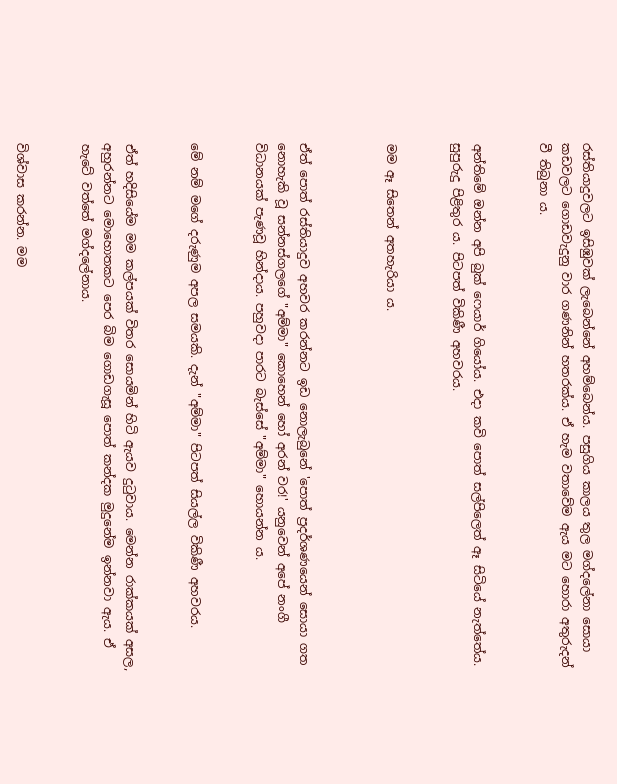රස්තියාදුවලට ඉසිඹුවක් ලැබෙන්නේ අහම්බෙන්ය. පසුගිය කාලය තුල මග්දලේනා සොයා කඩවලට ගොඩවැදුනු වාර ගණනින් හතරක්ය. ඒ හැම වතාවේම ඇය මට හොරා අතුරුදන් වී තිබුනා ය.


අන්තිමේ ඔන්න අපි බුක් ෆෙයාර් ගියෝය. එදා කවි පොත් සල්පිලෙත් ඈ සිටියේ නැත්තේය. සුපුරුදු පිළිතුර ය. පිටපත් විකිණී අහවරය.


මම ඈ සිතෙන් අතහැරියා ය.



ඒත් පොත් රස්තියාදුව අහවර කරන්නට ඉඩ නොලැබුනේ 'පොත් ප්‍රදර්ශණයෙන් සොයා ගත නොහැකි වූ සන්නස්ගලගේ "අම්මා" කොහෙන් හෝ අරන් වර!' යනුවෙන් අපේ නංගී විධානයක් පැණවූ හින්දාය. පහුවදා පාරට බැස්සේ "අම්මා" හොයන්න ය.


මේ නම් මගේ දරුණුම අපල සමයකි. දැන් "අම්මා" පිටපත් සියල්ල විකිණී අහවරය.


ඒත් හදිසියේම මම කල්පයක් විතර සොයමින් හිටි ඇයව දුටුවාය. මෙන්න රාක්කයක් අසල, අහුරන්නට මොහොතකට පෙර බිම ගොඩගැසූ පොත් කන්දක මුදුනේම ඉන්නවා ඇය. ඒ හැටේ වත්තේ මග්දලේනාය.


විශ්වාස කරන්න. මම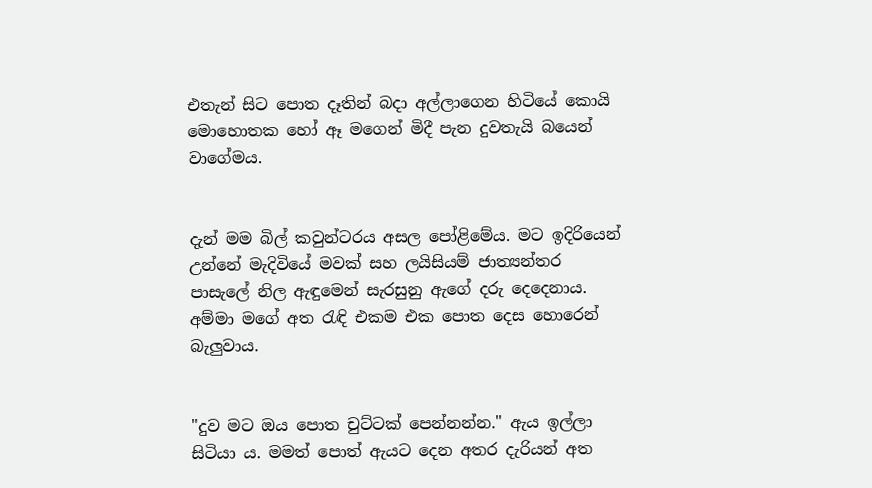එතැන් සිට පොත දෑතින් බදා අල්ලාගෙන හිටියේ කොයි මොහොතක හෝ ඈ මගෙන් මිදී පැන දුවතැයි බයෙන් වාගේමය.


දැන් මම බිල් කවුන්ටරය අසල පෝළිමේය. මට ඉදිරියෙන් උන්නේ මැදිවියේ මවක් සහ ලයිසියම් ජාත්‍යන්තර පාසැලේ නිල ඇඳුමෙන් සැරසුනු ඇගේ දරු දෙදෙනාය. අම්මා මගේ අත රැඳි එකම එක පොත දෙස හොරෙන් බැලුවාය.


"දුව මට ඔය පොත චුට්ටක් පෙන්නන්න." ඇය ඉල්ලා සිටියා ය. මමත් පොත් ඇයට දෙන අතර දැරියන් අත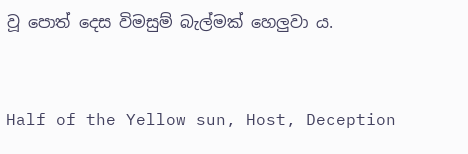වූ පොත් දෙස විමසුම් බැල්මක් හෙලුවා ය.


Half of the Yellow sun, Host, Deception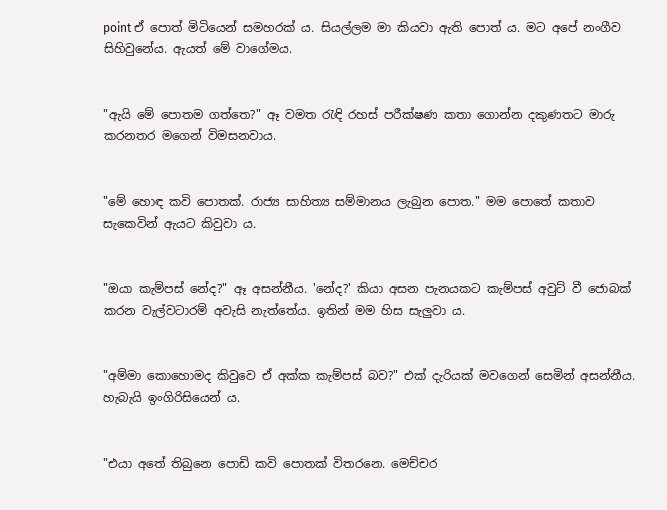point ඒ පොත් මිටියෙන් සමහරක් ය. සියල්ලම මා කියවා ඇති පොත් ය. මට අපේ නංගීව සිහිවුනේය. ඇයත් මේ වාගේමය.


"ඇයි මේ පොතම ගත්තෙ?" ඈ වමත රැඳි රහස් පරීක්ෂණ කතා ගොන්න දකුණතට මාරු කරනතර මගෙන් විමසනවාය.


"මේ හොඳ කවි පොතක්. රාජ්‍ය සාහිත්‍ය සම්මානය ලැබුන පොත." මම පොතේ කතාව සැකෙවින් ඇයට කිවුවා ය.


"ඔයා කැම්පස් නේද?" ඈ අසන්නීය. 'නේද?' කියා අසන පැනයකට කැම්පස් අවුට් වී ජොබක් කරන වැල්වටාරම් අවැසි නැත්තේය. ඉතින් මම හිස සැලුවා ය.


"අම්මා කොහොමද කිවුවෙ ඒ අක්ක කැම්පස් බව?" එක් දැරියක් මවගෙන් සෙමින් අසන්නීය. හැබැයි ඉංගිරිසියෙන් ය.


"එයා අතේ තිබුනෙ පොඩි කවි පොතක් විතරනෙ. මෙච්චර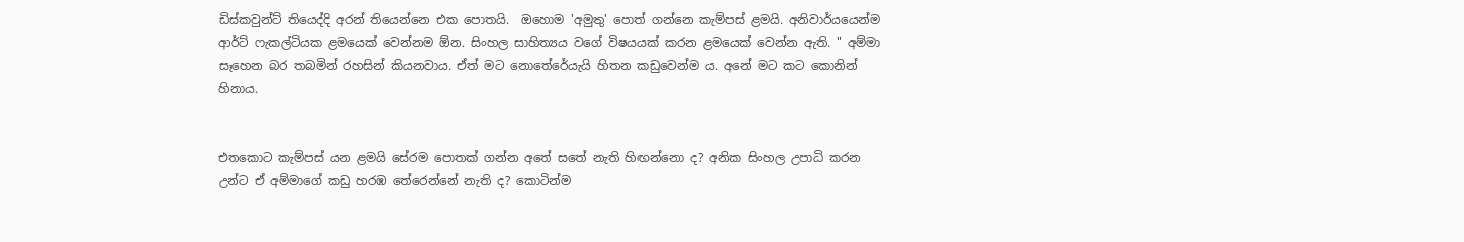ඩිස්කවුන්ට් තියෙද්දි අරන් තියෙන්නෙ එක පොතයි.  ඔහොම 'අමුතු' පොත් ගන්නෙ කැම්පස් ළමයි. අනිවාර්යයෙන්ම ආර්ට් ෆැකල්ටියක ළමයෙක් වෙන්නම ඕන. සිංහල සාහිත්‍යය වගේ විෂයයක් කරන ළමයෙක් වෙන්න ඇති. " අම්මා සෑහෙන බර තබමින් රහසින් කියනවාය. ඒත් මට නොතේරේයැයි හිතන කඩුවෙන්ම ය. අනේ මට කට කොනින් හිනාය.


එතකොට කැම්පස් යන ළමයි සේරම පොතක් ගන්න අතේ සතේ නැති හිඟන්නො ද? අනික සිංහල උපාධි කරන උන්ට ඒ අම්මාගේ කඩු හරඹ තේරෙන්නේ නැති ද? කොටින්ම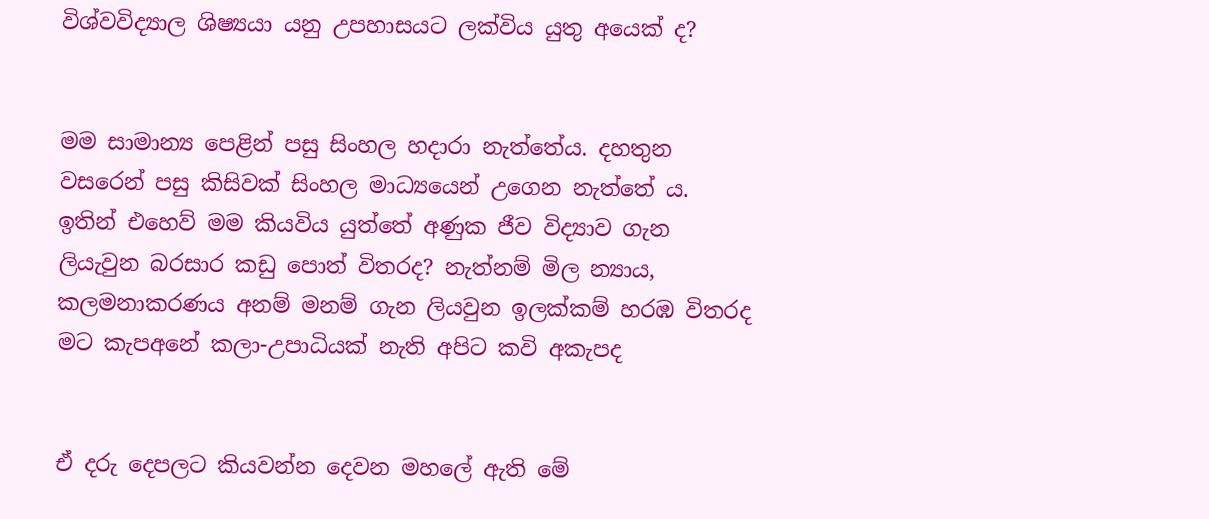විශ්වවිද්‍යාල ශිෂ්‍යයා යනු උපහාසයට ලක්විය යුතු අයෙක් ද?


මම සාමාන්‍ය පෙළින් පසු සිංහල හදාරා නැත්තේය. දහතුන වසරෙන් පසු කිසිවක් සිංහල මාධ්‍යයෙන් උගෙන නැත්තේ ය. ඉතින් එහෙව් මම කියවිය යුත්තේ අණුක ජීව විද්‍යාව ගැන ලියැවුන බරසාර කඩු පොත් විතරද? නැත්නම් මිල න්‍යාය, කලමනාකරණය අනම් මනම් ගැන ලියවුන ඉලක්කම් හරඹ විතරද මට කැපඅනේ කලා-උපාධියක් නැති අපිට කවි අකැපද


ඒ දරු දෙපලට කියවන්න දෙවන මහලේ ඇති මේ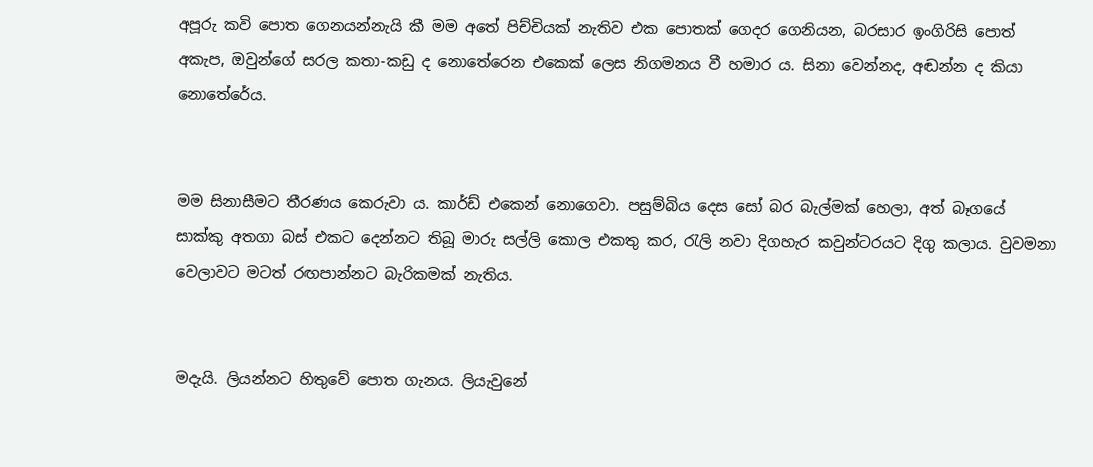අපූරු කවි පොත ගෙනයන්නැයි කී මම අතේ පිච්චියක් නැතිව එක පොතක් ගෙදර ගෙනියන, බරසාර ඉංගිරිසි පොත් අකැප, ඔවුන්ගේ සරල කතා-කඩු ද නොතේරෙන එකෙක් ලෙස නිගමනය වී හමාර ය. සිනා වෙන්නද, අඬන්න ද කියා නොතේරේය.


මම සිනාසීමට තීරණය කෙරුවා ය. කාර්ඩ් එකෙන් නොගෙවා. පසුම්බිය දෙස සෝ බර බැල්මක් හෙලා, අත් බෑගයේ සාක්කු අතගා බස් එකට දෙන්නට තිබූ මාරු සල්ලි කොල එකතු කර, රැලි නවා දිගහැර කවුන්ටරයට දිගු කලාය. වුවමනා වෙලාවට මටත් රඟපාන්නට බැරිකමක් නැතිය.


මදැයි. ලියන්නට හිතුවේ පොත ගැනය. ලියැවුනේ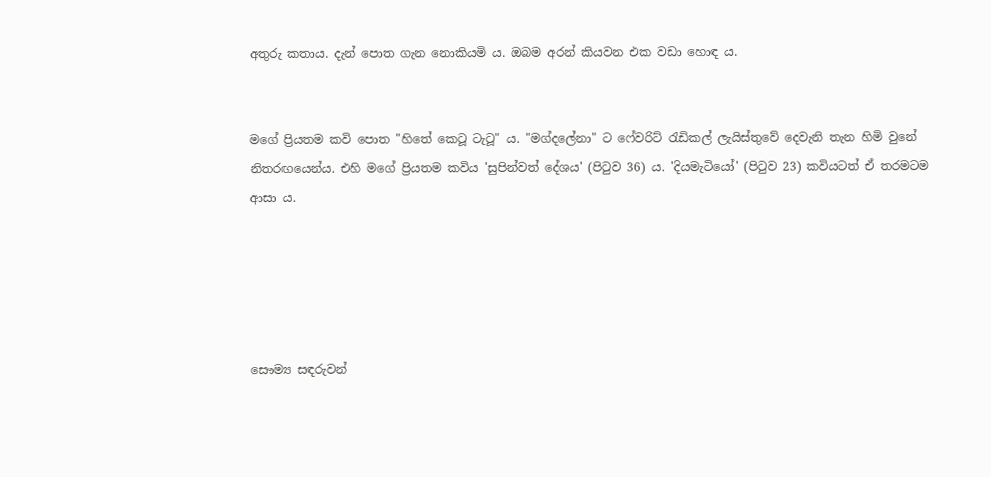අතුරු කතාය. දැන් පොත ගැන නොකියමි ය. ඔබම අරන් කියවන එක වඩා හොඳ ය.


මගේ ප්‍රියතම කවි පොත "හිතේ කෙටූ ටැටූ" ය. "මග්දලේනා" ට ෆේවරිට් රැඩිකල් ලැයිස්තුවේ දෙවැනි තැන හිමි වුනේ නිතරඟයෙන්ය. එහි මගේ ප්‍රියතම කවිය 'සුපින්වත් දේශය' (පිටුව 36) ය. 'දියමැටියෝ' (පිටුව 23) කවියටත් ඒ තරමටම ආසා ය.





සෞම්‍ය සඳරුවන්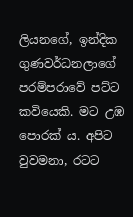ලියනගේ, ඉන්දික ගුණවර්ධනලාගේ පරම්පරාවේ පට්ට කවියෙකි. මට උඹ පොරක් ය. අපිට වුවමනා, රටට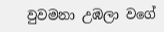වුවමනා උඹලා වගේ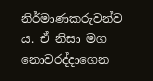නිර්මාණකරුවන්ව ය. ඒ නිසා මග නොවරද්දාගෙන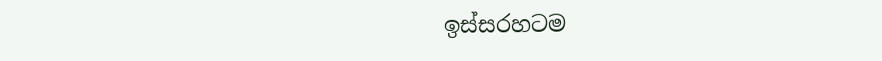ඉස්සරහටම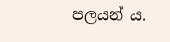පලයන් ය.